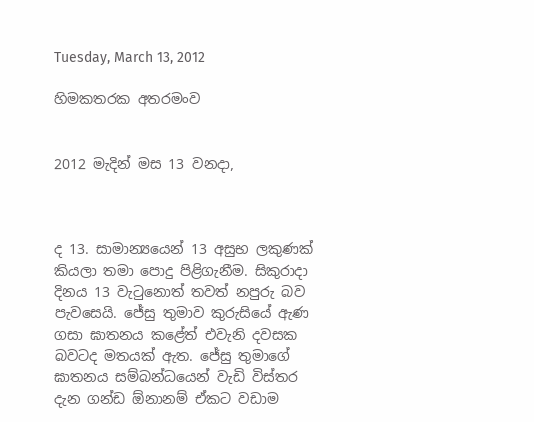Tuesday, March 13, 2012

හිමකතරක අතරමංව


2012 මැදින් මස 13 වනදා,



ද 13. සාමාන්‍යයෙන් 13 අසුභ ලකුණක් කියලා තමා පොදු පිළිගැනීම. සිකුරාදා දිනය 13 වැටුනොත් තවත් නපුරු බව පැවසෙයි. ජේසු තුමාව කුරුසියේ ඇණ ගසා ඝාතනය කළේත් එවැනි දවසක බවටද මතයක් ඇත. ජේසු තුමාගේ ඝාතනය සම්බන්ධයෙන් වැඩි විස්තර දැන ගන්ඩ ඕනානම් ඒකට වඩාම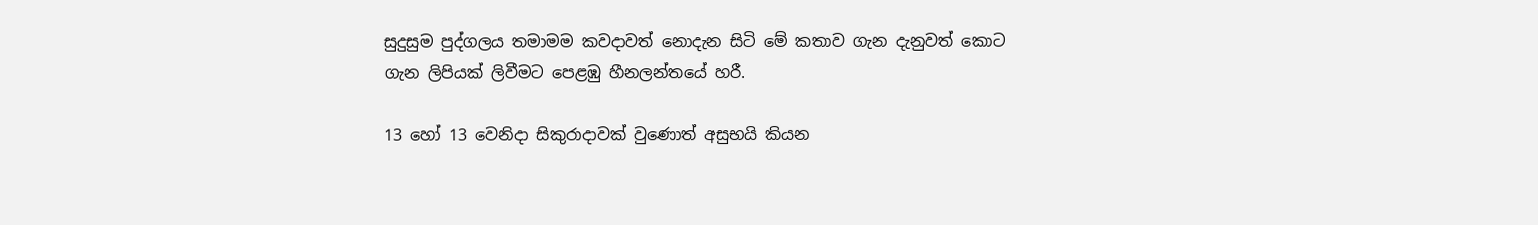සුදුසුම පුද්ගලය තමාමම කවදාවත් නොදැන සිටි මේ කතාව ගැන දැනුවත් කොට  ගැන ලිපියක් ලිවීමට පෙළඹු හීනලන්තයේ හරී.

13 හෝ 13 වෙනිදා සිකුරාදාවක් වුණොත් අසුභයි කියන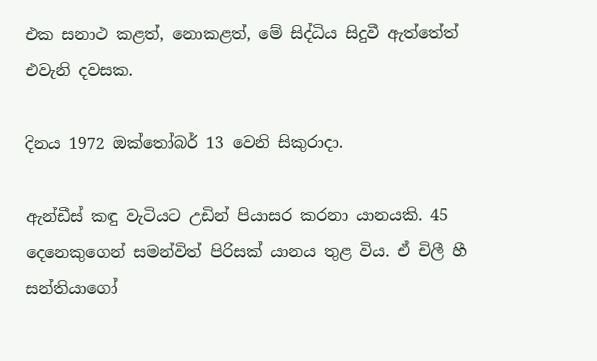එක සනාථ කළත්, නොකළත්, මේ සිද්ධිය සිදුවී ඇත්තේත් එවැනි දවසක.

දිනය 1972 ඔක්තෝබර් 13 වෙනි සිකුරාදා.

ඇන්ඩීස් කඳු වැටියට උඩින් පියාසර කරනා යානයකි. 45 දෙනෙකුගෙන් සමන්විත් පිරිසක් යානය තුළ විය. ඒ චිලී හී සන්තියාගෝ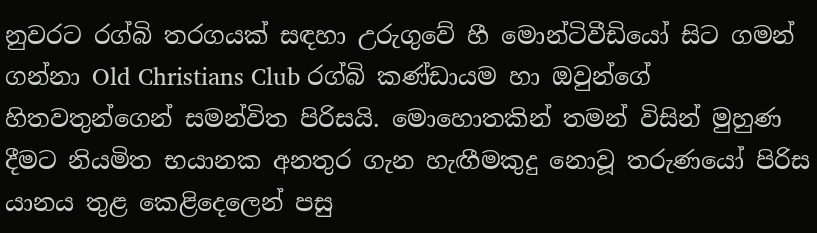නුවරට රග්බි තරගයක් සඳහා උරුගුවේ හී මොන්ටිවීඩියෝ සිට ගමන් ගන්නා Old Christians Club රග්බි කණ්ඩායම හා ඔවුන්ගේ හිතවතුන්ගෙන් සමන්විත පිරිසයි. මොහොතකින් තමන් විසින් මුහුණ දීමට නියමිත භයානක අනතුර ගැන හැඟීමකුදු නොවූ තරුණයෝ පිරිස යානය තුළ කෙළිදෙලෙන් පසු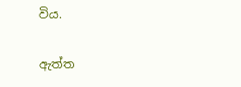විය.

ඇත්ත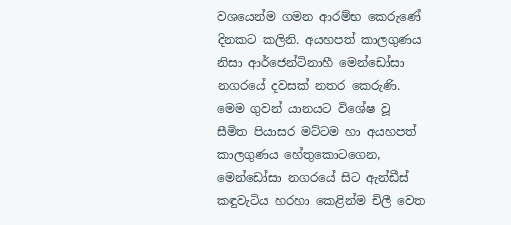වශයෙන්ම ගමන ආරම්භ කෙරුණේ දිනකට කලිනි. අයහපත් කාලගුණය නිසා ආර්ජෙන්ටිනාහී මෙන්ඩෝසා නගරයේ දවසක් නතර කෙරුණි. මෙම ගුවන් යානයට විශේෂ වූ සීමිත පියාසර මට්ටම හා අයහපත් කාලගුණය හේතුකොටගෙන, මෙන්ඩෝසා නගරයේ සිට ඇන්ඩීස් කඳුවැටිය හරහා කෙළින්ම චිලී වෙත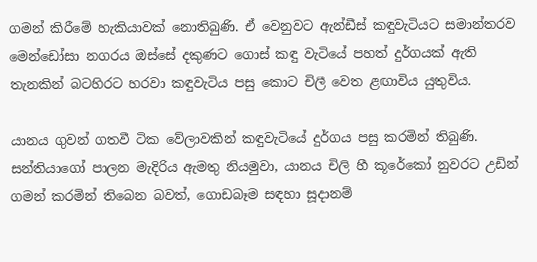ගමන් කිරීමේ හැකියාවක් නොතිබුණි. ඒ වෙනුවට ඇන්ඩීස් කඳුවැටියට සමාන්තරව මෙන්ඩෝසා නගරය ඔස්සේ දකුණට ගොස් කඳු වැටියේ පහත් දුර්ගයක් ඇති තැනකින් බටහිරට හරවා කඳුවැටිය පසු කොට චිලී වෙත ළඟාවිය යුතුවිය.

යානය ගුවන් ගතවී ටික වේලාවකින් කඳුවැටියේ දුර්ගය පසු කරමින් තිබුණි. සන්තියාගෝ පාලන මැදිරිය ඇමතු නියමුවා, යානය චිලි හී කූරේකෝ නුවරට උඩින් ගමන් කරමින් තිබෙන බවත්, ගොඩබෑම සඳහා සූදානම්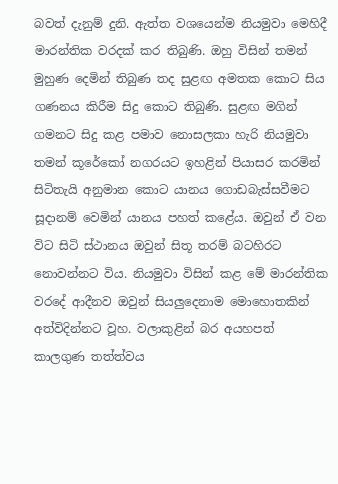බවත් දැනුම් දුනි. ඇත්ත වශයෙන්ම නියමුවා මෙහිදී මාරන්තික වරදක් කර තිබුණි. ඔහු විසින් තමන් මුහුණ දෙමින් තිබුණ තද සුළඟ අමතක කොට සිය ගණනය කිරීම සිදු කොට තිබුණි. සුළඟ මගින් ගමනට සිදු කළ පමාව නොසලකා හැරි නියමුවා තමන් කූරේකෝ නගරයට ඉහළින් පියාසර කරමින් සිටිතැයි අනුමාන කොට යානය ගොඩබැස්සවීමට සූදානම් වෙමින් යානය පහත් කළේය. ඔවුන් ඒ වන විට සිටි ස්ථානය ඔවුන් සිතූ තරම් බටහිරට නොවන්නට විය. නියමුවා විසින් කළ මේ මාරන්තික වරදේ ආදීනව ඔවුන් සියලුදෙනාම මොහොතකින් අත්විදින්නට වූහ. වලාකුළින් බර අයහපත් කාලගුණ තත්ත්වය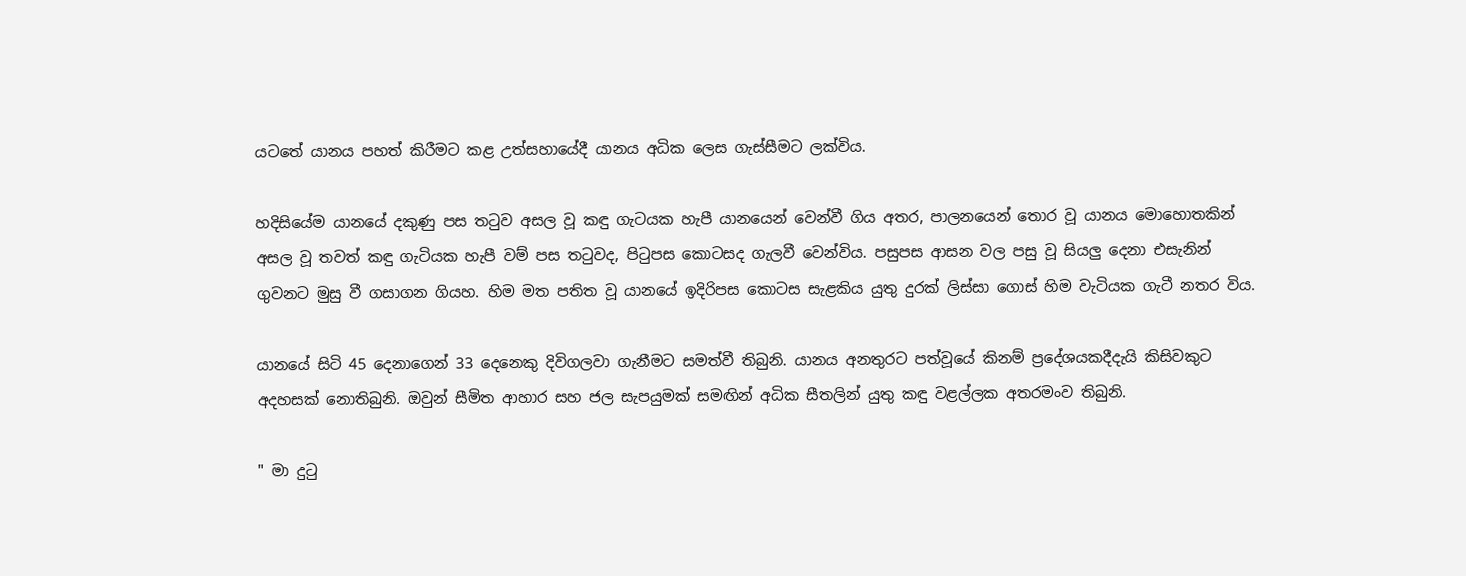යටතේ යානය පහත් කිරීමට කළ උත්සහායේදී යානය අධික ලෙස ගැස්සීමට ලක්විය.

හදිසියේම යානයේ දකුණු පස තටුව අසල වූ කඳු ගැටයක හැපී යානයෙන් වෙන්වී ගිය අතර, පාලනයෙන් තොර වූ යානය මොහොතකින් අසල වූ තවත් කඳු ගැටියක හැපී වම් පස තටුවද, පිටුපස කොටසද ගැලවී වෙන්විය. පසුපස ආසන වල පසු වූ සියලු දෙනා එසැනින් ගුවනට මුසු වී ගසාගන ගියහ. හිම මත පතිත වූ යානයේ ඉදිරිපස කොටස සැළකිය යුතු දුරක් ලිස්සා ගොස් හිම වැටියක ගැටී නතර විය.

යානයේ සිටි 45 දෙනාගෙන් 33 දෙනෙකු දිවිගලවා ගැනීමට සමත්වී තිබුනි. යානය අනතුරට පත්වූයේ කිනම් ප්‍රදේශයකදීදැයි කිසිවකුට අදහසක් නොතිබුනි. ඔවුන් සීමිත ආහාර සහ ජල සැපයුමක් සමඟින් අධික සීතලින් යුතු කඳු වළල්ලක අතරමංව තිබුනි.

" මා දුටු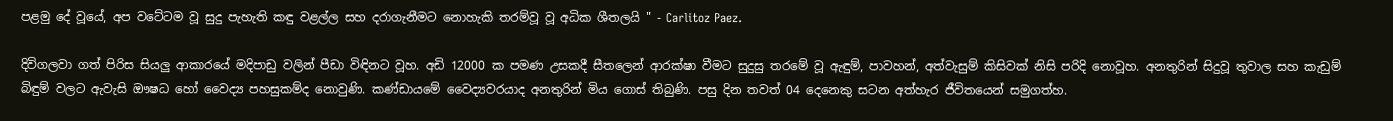පළමු දේ වූයේ, අප වටේටම වූ සුදු පැහැති කඳු වළල්ල සහ දරාගැනීමට නොහැකි තරම්වූ වූ අධික ශීතලයි " - Carlitoz Paez.

දිවිගලවා ගත් පිරිස සියලු ආකාරයේ මදිපාඩු වලින් පීඩා විඳිනට වූහ. අඩි 12000 ක පමණ උසකදී සීතලෙන් ආරක්ෂා වීමට සුදුසු තරමේ වූ ඇඳුම්, පාවහන්, අත්වැසුම් කිසිවක් නිසි පරිදි නොවූහ. අනතුරින් සිදුවූ තුවාල සහ කැඩුම් බිඳුම් වලට ඇවැසි ඖෂධ හෝ වෛද්‍ය පහසුකම්ද නොවුණි. කණ්ඩායමේ වෛද්‍යවරයාද අනතුරින් මිය ගොස් තිබුණි. පසු දින තවත් 04 දෙනෙකු සටන අත්හැර ජීවිතයෙන් සමුගත්හ.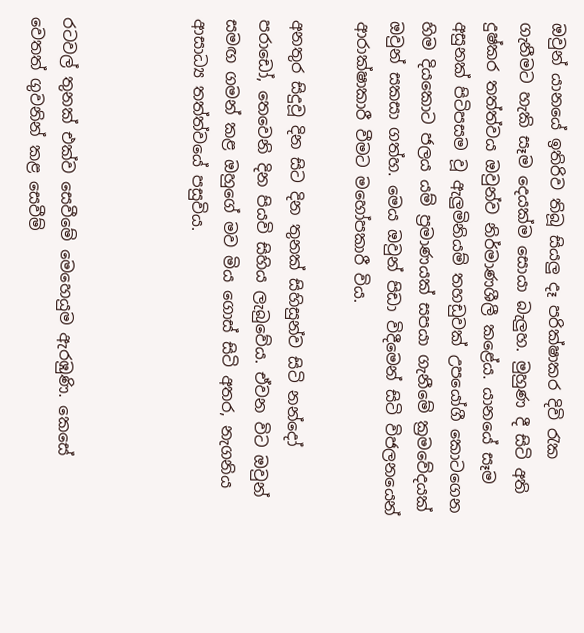ඔවුන් යානයේ ඉතිරිව තිබූ සියලු දෑ පරික්ෂාකර දිවි රැක ගැනීමට හැකි සෑම දෙයක්ම සොයා බැලුහ. මුහුණ දී සිටි අති දුෂ්කර තත්ත්වය ඔවුන්ව නිර්මාණශීලී කළේය. යානයේ සෑම අසුනක් පිටිපසම වූ ඇලුමිනියම් තහඩුවක් උපයෝගී කොටගෙන හිම දියකොට ජලය යම් ප්‍රමාණයක් සපයා ගැනීමේ ක්‍රමවේදයක් ඔවුන් සකසා ගත්හ. මෙය ඔවුන් පිඩා විදීමෙන් සිටි විජලනයෙන් ආරාක්ෂාකාරී වීමට මහෝපකාරී විය.

අනතුර සිදුවූ දින සිට දින තුනක් සිහිසුන්ව සිටි නන්දෝ පරාඩෝ, තෙවෙනි දින පියවි සිහිය ලැබුවේය. ඒවන විට ඔවුන් සමඟ ගමන් කළ ඔහුගේ මව මිය ගොස් සිටි අතර, නැගනිය ආසාධ්‍ය තත්ත්වයේ පසුවිය.



රටවල් තුනක් එක්ව සෙවීමේ මෙහෙයුම ඇරඹුණි. කෙසේ වෙතත් ගුවනින් කළ සෙවීම්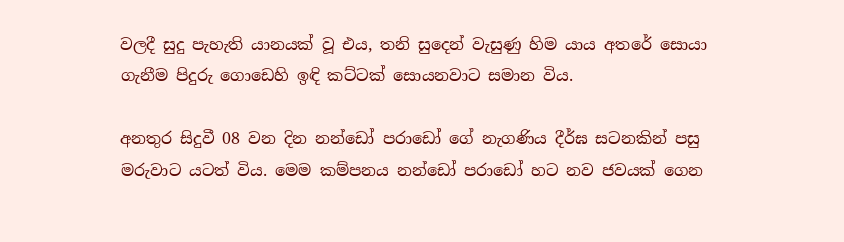වලදී සුදු පැහැති යානයක් වූ එය, තනි සුදෙන් වැසුණු හිම යාය අතරේ සොයා ගැනීම පිදුරු ගොඩෙහි ඉඳි කට්ටක් සොයනවාට සමාන විය.

අනතුර සිදුවී 08 වන දින නන්ඩෝ පරාඩෝ ගේ නැගණිය දීර්ඝ සටනකින් පසු මරුවාට යටත් විය. මෙම කම්පනය නන්ඩෝ පරාඩෝ හට නව ජවයක් ගෙන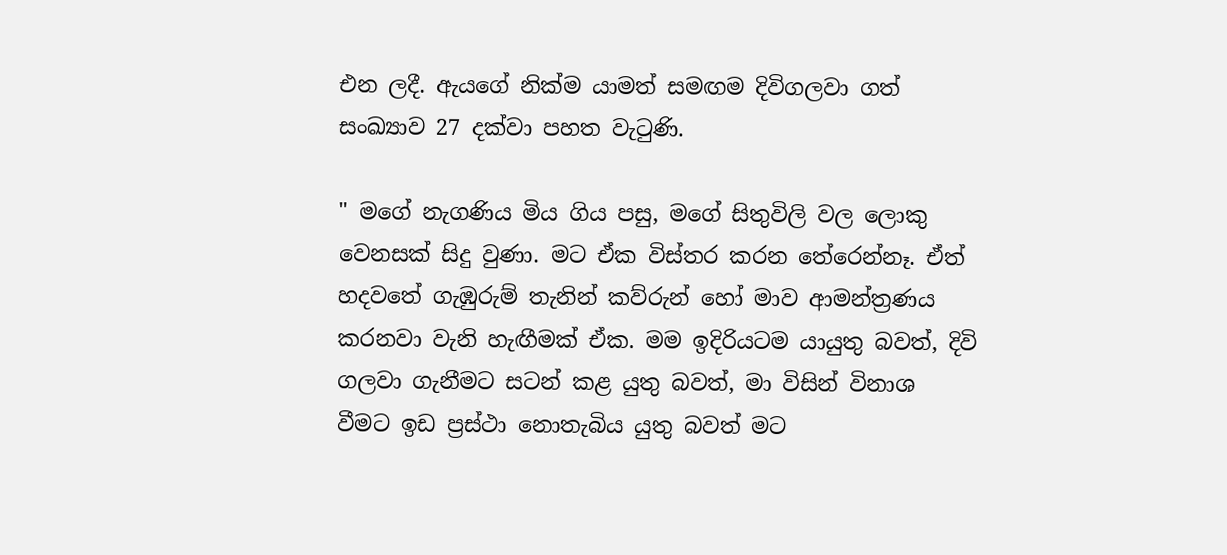එන ලදී. ඇයගේ නික්ම යාමත් සමඟම දිවිගලවා ගත් සංඛ්‍යාව 27 දක්වා පහත වැටුණි.

" මගේ නැගණිය මිය ගිය පසු, මගේ සිතුවිලි වල ලොකු වෙනසක් සිදු වුණා. මට ඒක විස්තර කරන තේරෙන්නෑ. ඒත් හදවතේ ගැඹුරුම් තැනින් කව්රුන් හෝ මාව ආමන්ත්‍රණය කරනවා වැනි හැඟීමක් ඒක. මම ඉදිරියටම යායුතු බවත්, දිවි ගලවා ගැනීමට සටන් කළ යුතු බවත්, මා විසින් විනාශ වීමට ඉඩ ප්‍රස්ථා නොතැබිය යුතු බවත් මට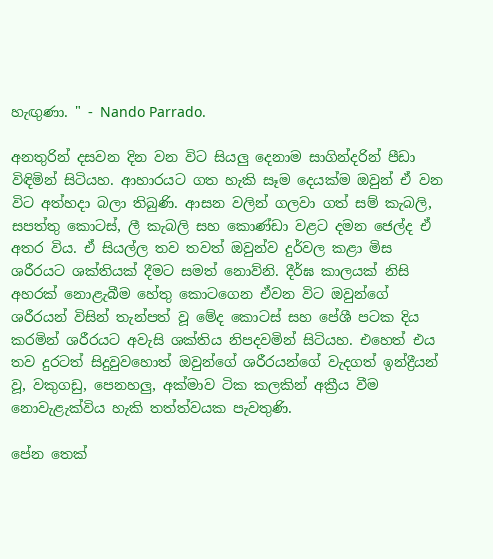හැඟුණා. " - Nando Parrado.

අනතුරින් දසවන දින වන විට සියලු දෙනාම සාගින්දරින් පීඩා විඳිමින් සිටියහ. ආහාරයට ගත හැකි සෑම දෙයක්ම ඔවුන් ඒ වන විට අත්හදා බලා තිබුණි. ආසන වලින් ගලවා ගත් සම් කැබලි, සපත්තු කොටස්, ලී කැබලි සහ කොණ්ඩා වළට දමන ජෙල්ද ඒ අතර විය. ඒ සියල්ල තව තවත් ඔවුන්ව දුර්වල කළා මිස ශරීරයට ශක්තියක් දීමට සමත් නොව්නි. දීර්ඝ කාලයක් නිසි අහරක් නොළැබීම හේතු කොටගෙන ඒවන විට ඔවුන්ගේ ශරීරයන් විසින් තැන්පත් වූ මේද කොටස් සහ පේශී පටක දිය කරමින් ශරීරයට අවැසි ශක්තිය නිපදවමින් සිටියහ. එහෙත් එය තව දුරටත් සිදුවුවහොත් ඔවුන්ගේ ශරීරයන්ගේ වැදගත් ඉන්ද්‍රීයන් වූ, වකුගඩු, පෙනහලු, අක්මාව ටික කලකින් අක්‍රීය වීම නොවැළැක්විය හැකි තත්ත්වයක පැවතුණි.

පේන තෙක්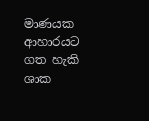මාණයක ආහාරයට ගත හැකි ශාක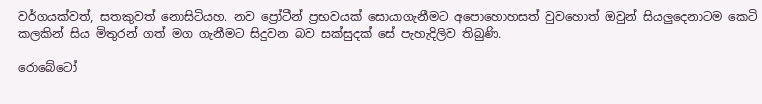වර්ගයක්වත්, සතකුවත් නොසිටියහ. නව ප්‍රෝටීන් ප්‍රභවයක් සොයාගැනීමට අපොහොහසත් වුවහොත් ඔවුන් සියලුදෙනාටම කෙටි කලකින් සිය මිතුරන් ගත් මග ගැනීමට සිදුවන බව සක්සුදක් සේ පැහැදිලිව තිබුණි.

රොබේටෝ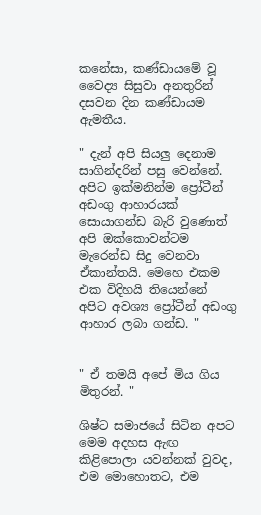කනේසා, කණ්ඩායමේ වූ වෛද්‍ය සිසුවා අනතුරින් දසවන දින කණ්ඩායම ඇමතීය.

" දැන් අපි සියලු දෙනාම සාගින්දරින් පසු වෙන්නේ. අපිට ඉක්මනින්ම ප්‍රෝටීන් අඩංගු ආහාරයක් සොයාගන්ඩ බැරි වුණොත් අපි ඔක්කොවන්ටම මැරෙන්ඩ සිදු වෙනවා ඒකාන්තයි. මෙහෙ එකම එක විදිහයි තියෙන්නේ අපිට අවශ්‍ය ප්‍රෝටීන් අඩංගු ආහාර ලබා ගන්ඩ. "


" ඒ තමයි අපේ මිය ගිය මිතුරන්. "

ශිෂ්ට සමාජයේ සිටින අපට මෙම අදහස ඇඟ කිළිපොලා යවන්නක් වුවද, එම මොහොතට, එම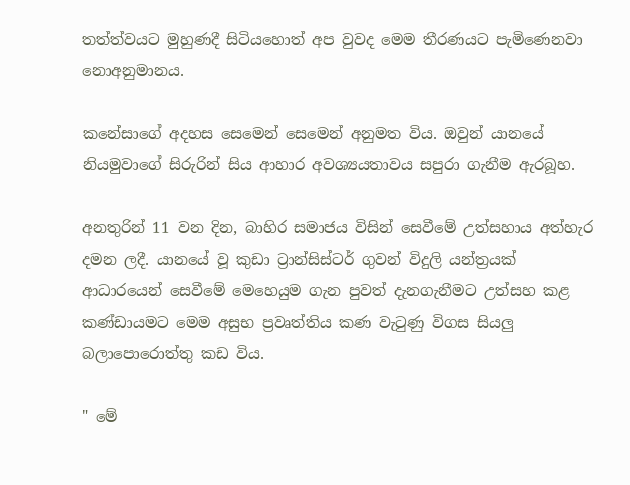තත්ත්වයට මුහුණදී සිටියහොත් අප වුවද මෙම තීරණයට පැමිණෙනවා නොඅනුමානය.

කනේසාගේ අදහස සෙමෙන් සෙමෙන් අනුමත විය. ඔවුන් යානයේ නියමුවාගේ සිරුරින් සිය ආහාර අවශ්‍යයතාවය සපුරා ගැනීම ඇරබූහ.

අනතුරින් 11 වන දින, බාහිර සමාජය විසින් සෙවීමේ උත්සහාය අත්හැර දමන ලදී. යානයේ වූ කුඩා ට්‍රාන්සිස්ටර් ගුවන් විදුලි යන්ත්‍රයක් ආධාරයෙන් සෙවීමේ මෙහෙයුම ගැන පුවත් දැනගැනීමට උත්සහ කළ කණ්ඩායමට මෙම අසුභ ප්‍රවෘත්තිය කණ වැටුණු විගස සියලු බලාපොරොත්තු කඩ විය.

" මේ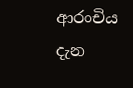ආරංචිය දැන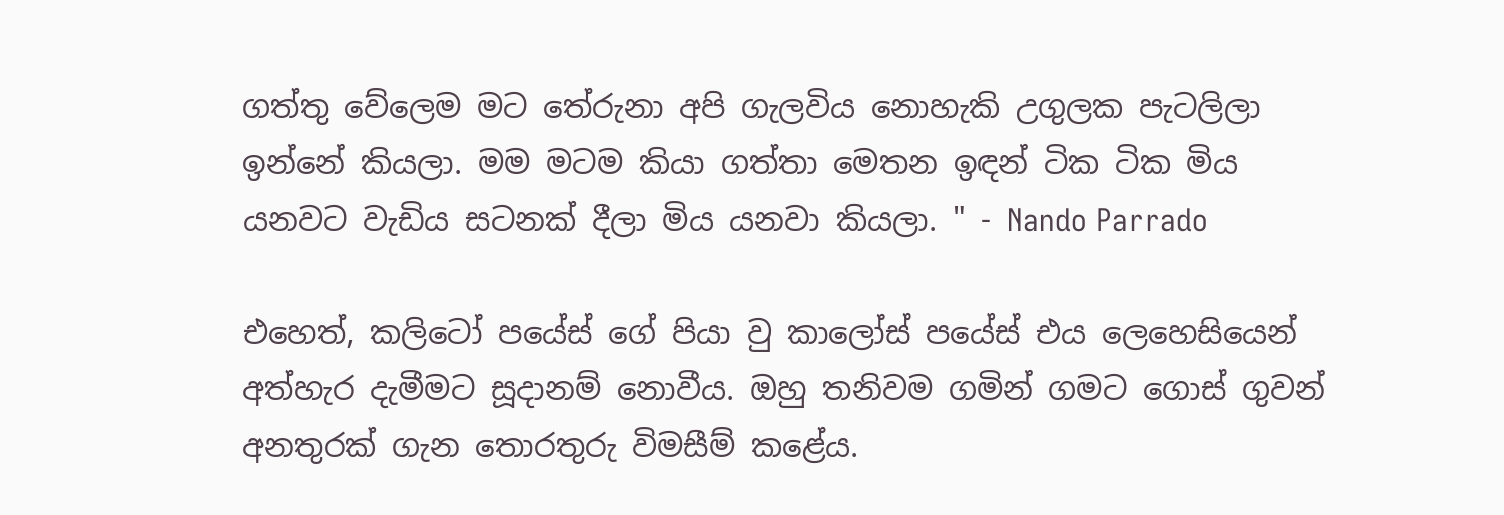ගත්තු වේලෙම මට තේරුනා අපි ගැලවිය නොහැකි උගුලක පැටලිලා ඉන්නේ කියලා. මම මටම කියා ගත්තා මෙතන ඉඳන් ටික ටික මිය යනවට වැඩිය සටනක් දීලා මිය යනවා කියලා. " - Nando Parrado

එහෙත්, කලිටෝ පයේස් ගේ පියා වු කාලෝස් පයේස් එය ලෙහෙසියෙන් අත්හැර දැමීමට සූදානම් නොවීය. ඔහු තනිවම ගමින් ගමට ගොස් ගුවන් අනතුරක් ගැන තොරතුරු විමසීම් කළේය.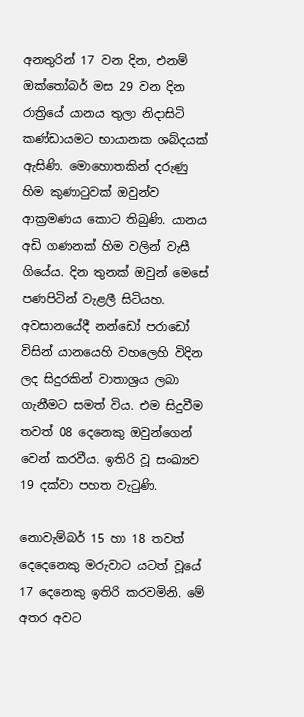අනතුරින් 17 වන දින, එනම් ඔක්තෝබර් මස 29 වන දින රාත්‍රියේ යානය තුලා නිදාසිටි කණ්ඩායමට භායානක ශබ්දයක් ඇසිණි. මොහොතකින් දරුණු හිම කුණාටුවක් ඔවුන්ව ආක්‍රමණය කොට තිබුණි. යානය අඩි ගණනක් හිම වලින් වැසී ගියේය. දින තුනක් ඔවුන් මෙසේ පණපිටින් වැළලී සිටියහ. අවසානයේදී නන්ඩෝ පරාඩෝ විසින් යානයෙහි වහලෙහි විදින ලද සිදුරකින් වාතාශ්‍රය ලබා ගැනීමට සමත් විය. එම සිදුවීම තවත් 08 දෙනෙකු ඔවුන්ගෙන් වෙන් කරවීය. ඉතිරි වූ සංඛ්‍යව 19 දක්වා පහත වැටුණි.

නොවැම්බර් 15 හා 18 තවත් දෙදෙනෙකු මරුවාට යටත් වූයේ 17 දෙනෙකු ඉතිරි කරවමිනි. මේ අතර අවට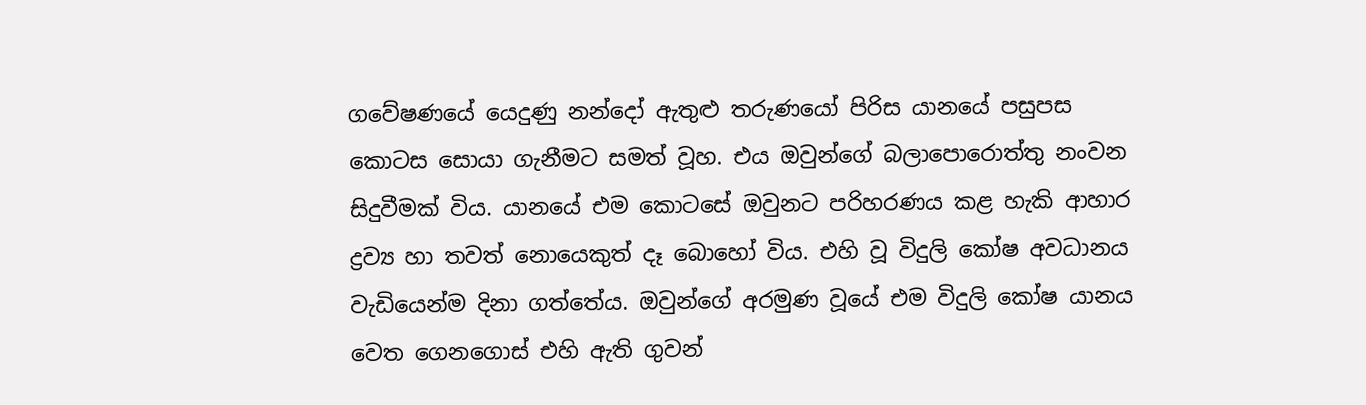ගවේෂණයේ යෙදුණු නන්දෝ ඇතුළු තරුණයෝ පිරිස යානයේ පසුපස කොටස සොයා ගැනීමට සමත් වූහ. එය ඔවුන්ගේ බලාපොරොත්තු නංවන සිදුවීමක් විය. යානයේ එම කොටසේ ඔවුනට පරිහරණය කළ හැකි ආහාර ද්‍රව්‍ය හා තවත් නොයෙකුත් දෑ බොහෝ විය. එහි වූ විදුලි කෝෂ අවධානය වැඩියෙන්ම දිනා ගත්තේය. ඔවුන්ගේ අරමුණ වූයේ එම විදුලි කෝෂ යානය වෙත ගෙනගොස් එහි ඇති ගුවන්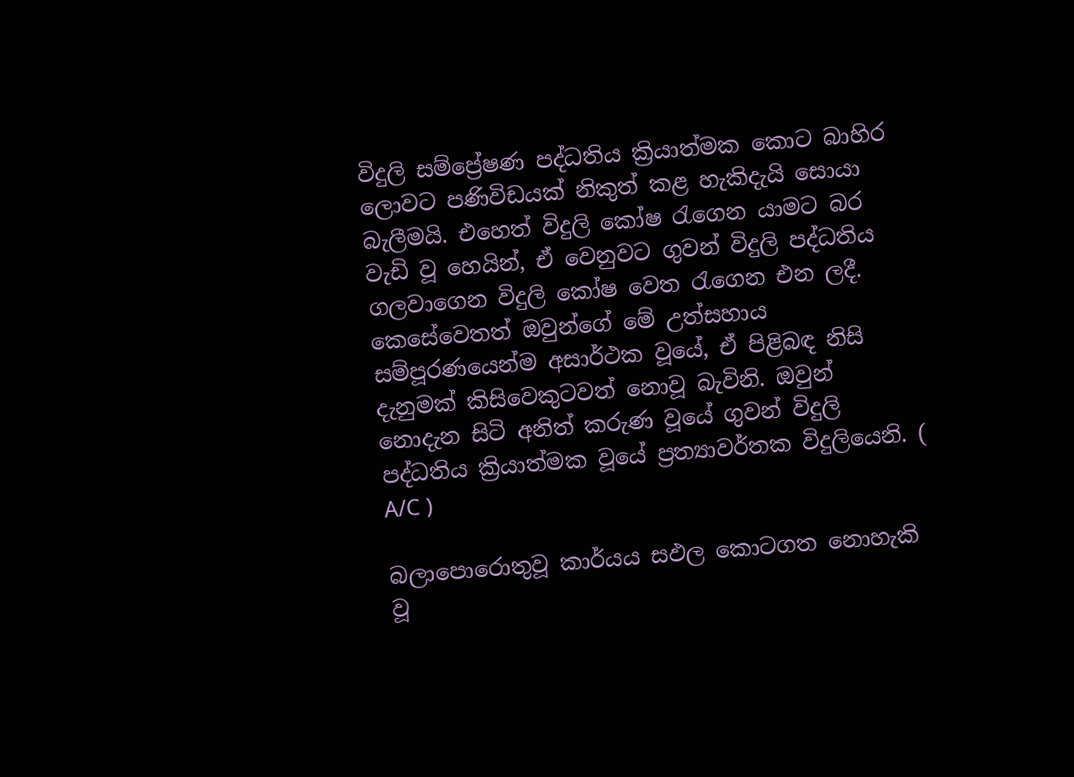විදුලි සම්ප්‍රේෂණ පද්ධතිය ක්‍රියාත්මක කොට බාහිර ලොවට පණිවිඩයක් නිකුත් කළ හැකිදැයි සොයා බැලීමයි. එහෙත් විදුලි කෝෂ රැගෙන යාමට බර වැඩි වූ හෙයින්, ඒ වෙනුවට ගුවන් විදුලි පද්ධතිය ගලවාගෙන විදුලි කෝෂ වෙත රැගෙන එන ලදී. කෙසේවෙතත් ඔවුන්ගේ මේ උත්සහාය සම්පූරණයෙන්ම අසාර්ථක වූයේ, ඒ පිළිබඳ නිසි දැනුමක් කිසිවෙකුටවත් නොවූ බැවිනි. ඔවුන් නොදැන සිටි අනිත් කරුණ වූයේ ගුවන් විදුලි පද්ධතිය ක්‍රියාත්මක වූයේ ප්‍රත්‍යාවර්තක විදුලියෙනි. ( A/C )

බලාපොරොතුවූ කාර්යය සඵල කොටගත නොහැකි වූ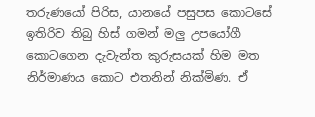තරුණයෝ පිරිස, යානයේ පසුපස කොටසේ ඉතිරිව තිබු හිස් ගමන් මලු උපයෝගී කොටගෙන දැවැන්ත කුරුසයක් හිම මත නිර්මාණය කොට එතනින් නික්මිණ. ඒ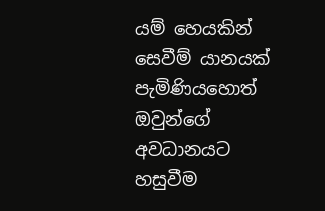යම් හෙයකින් සෙවීම් යානයක් පැමිණියහොත් ඔවුන්ගේ අවධානයට හසුවීම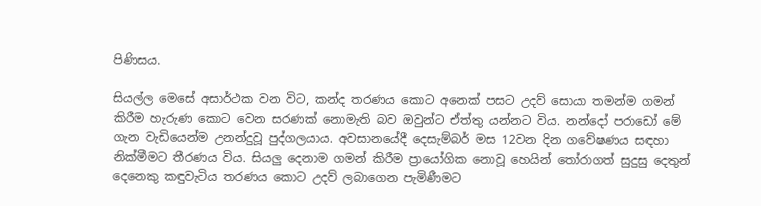පිණිසය.

සියල්ල මෙසේ අසාර්ථක වන විට, කන්ද තරණය කොට අනෙක් පසට උදව් සොයා තමන්ම ගමන් කිරීම හැරුණ කොට වෙන සරණක් නොමැති බව ඔවුන්ට ඒත්තු යන්නට විය. නන්දෝ පරාඩෝ මේ ගැන වැඩියෙන්ම උනන්දුවූ පුද්ගලයාය. අවසානයේදී දෙසැම්බර් මස 12වන දින ගවේෂණය සඳහා නික්මීමට තීරණය විය. සියලු දෙනාම ගමන් කිරීම ප්‍රායෝගික නොවූ හෙයින් තෝරාගත් සුදුසු දෙතුන් දෙනෙකු කඳුවැටිය තරණය කොට උදව් ලබාගෙන පැමිණීමට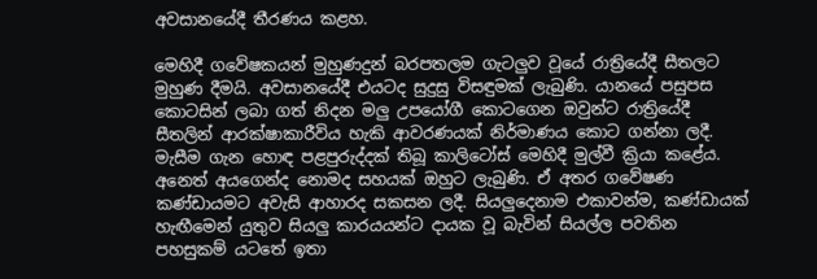අවසානයේදී තීරණය කළහ.

මෙහිදී ගවේෂකයන් මුහුණදුන් බරපතලම ගැටලුව වූයේ රාත්‍රියේදී සීතලට මුහුණ දීමයි. අවසානයේදී එයටද සුදුසු විසඳුමක් ලැබුණි. යානයේ පසුපස කොටසින් ලබා ගත් නිදන මලු උපයෝගී කොටගෙන ඔවුන්ට රාත්‍රියේදී සීතලින් ආරක්ෂාකාරීවිය හැකි ආවරණයක් නිර්මාණය කොට ගන්නා ලදී. මැසීම ගැන හොඳ පළපුරුද්දක් තිබූ කාලිටෝස් මෙහිදී මුල්වී ක්‍රියා කළේය. අනෙත් අයගෙන්ද නොමද සහයක් ඔහුට ලැබුණි. ඒ අතර ගවේෂණ කණ්ඩායමට අවැසි ආහාරද සකසන ලදී. සියලුදෙනාම එකාවන්ම, කණ්ඩායක් හැඟීමෙන් යුතුව සියලු කාරයයන්ට දායක වූ බැවින් සියල්ල පවතින පහසුකම් යටතේ ඉතා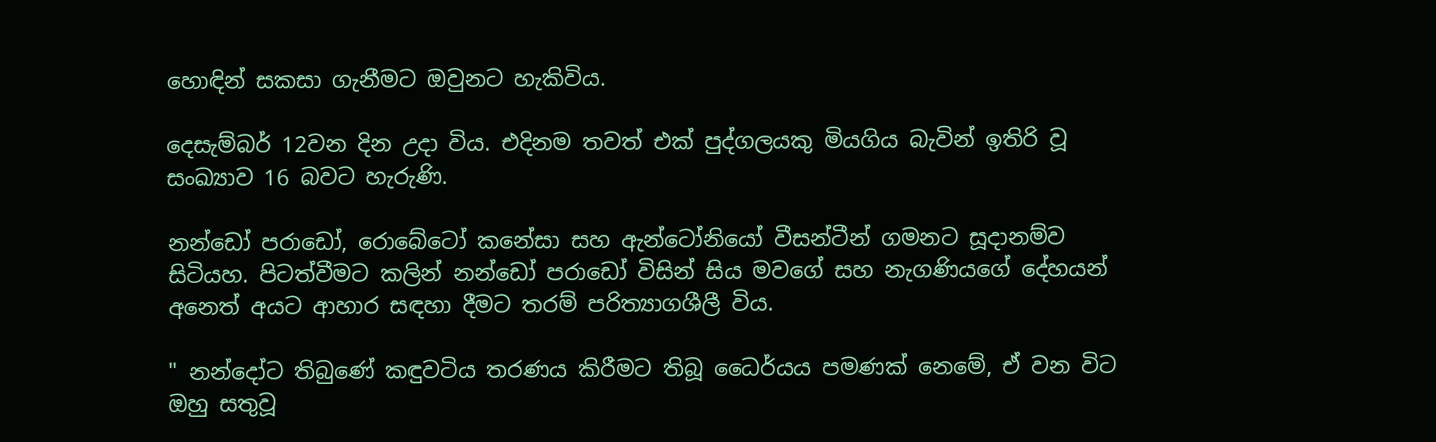හොඳින් සකසා ගැනීමට ඔවුනට හැකිවිය.

දෙසැම්බර් 12වන දින උදා විය. එදිනම තවත් එක් පුද්ගලයකු මියගිය බැවින් ඉතිරි වූ සංඛ්‍යාව 16 බවට හැරුණි.

නන්ඩෝ පරාඩෝ, රොබේටෝ කනේසා සහ ඇන්ටෝනියෝ වීසන්ටීන් ගමනට සූදානම්ව සිටියහ. පිටත්වීමට කලින් නන්ඩෝ පරාඩෝ විසින් සිය මවගේ සහ නැගණියගේ දේහයන් අනෙත් අයට ආහාර සඳහා දීමට තරම් පරිත්‍යාගශීලී විය.

" නන්දෝට තිබුණේ කඳුවටිය තරණය කිරීමට තිබූ ධෛර්යය පමණක් නෙමේ, ඒ වන විට ඔහු සතුවූ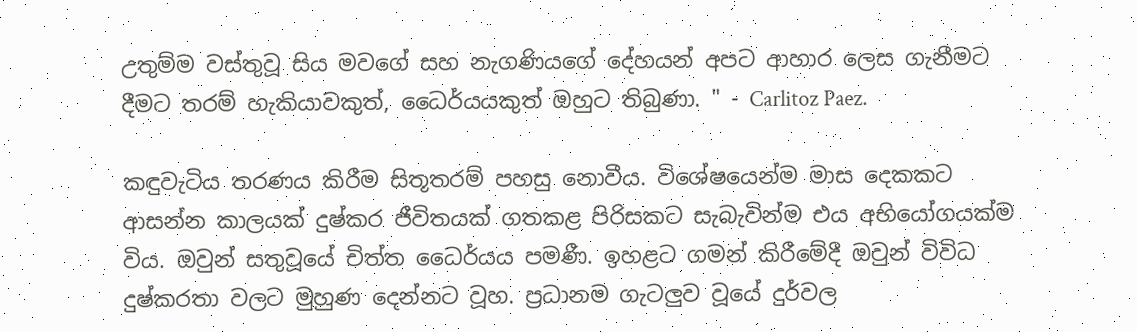උතුම්ම වස්තුවූ සිය මවගේ සහ නැගණියගේ දේහයන් අපට ආහාර ලෙස ගැනීමට දීමට තරම් හැකියාවකුත්, ධෛර්යයකුත් ඔහුට තිබුණා. " - Carlitoz Paez.

කඳුවැටිය තරණය කිරීම සිතූතරම් පහසු නොවීය. විශේෂයෙන්ම මාස දෙකකට ආසන්න කාලයක් දුෂ්කර ජීවිතයක් ගතකළ පිරිසකට සැබැවින්ම එය අභියෝගයක්ම විය. ඔවුන් සතුවූයේ චිත්ත ධෛර්යය පමණී. ඉහළට ගමන් කිරීමේදී ඔවුන් විවිධ දුෂ්කරතා වලට මුහුණ දෙන්නට වූහ. ප්‍රධානම ගැටලුව වූයේ දුර්වල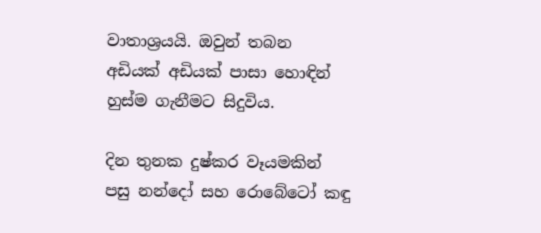වාතාශ්‍රයයි. ඔවුන් තබන අඩියක් අඩියක් පාසා හොඳින් හුස්ම ගැනීමට සිදුවිය.

දින තුනක දුෂ්කර වෑයමකින් පසු නන්දෝ සහ රොබේටෝ කඳු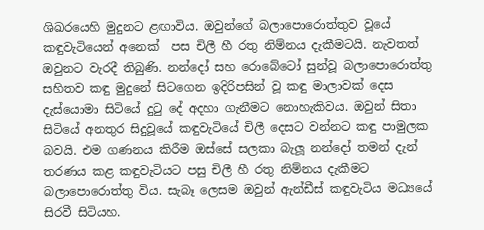ශිඛරයෙහි මුදුනට ළඟාවිය. ඔවුන්ගේ බලාපොරොත්තුව වූයේ කඳුවැටියෙන් අනෙක්  පස චිලී හී රතු නිම්නය දැකීමටයි. නැවතත් ඔවුනට වැරදී තිබුණි. නන්දෝ සහ රොබේටෝ සුන්වූ බලාපොරොත්තු සහිතව කඳු මුදුනේ සිටගෙන ඉදිරිපසින් වූ කඳු මාලාවක් දෙස දැස්යොමා සිටියේ දුටු දේ අදහා ගැනීමට නොහැකිවය. ඔවුන් සිතා සිටියේ අනතුර සිදුවූයේ කඳුවැටියේ චිලී දෙසට වන්නට කඳු පාමුලක බවයි. එම ගණනය කිරීම ඔස්සේ සලකා බැලූ නන්දෝ තමන් දැන් තරණය කළ කඳුවැටියට පසු චිලී හී රතු නිම්නය දැකීමට බලාපොරොත්තු විය. සැබෑ ලෙසම ඔවුන් ඇන්ඩීස් කඳුවැටිය මධ්‍යයේ සිරවී සිටියහ.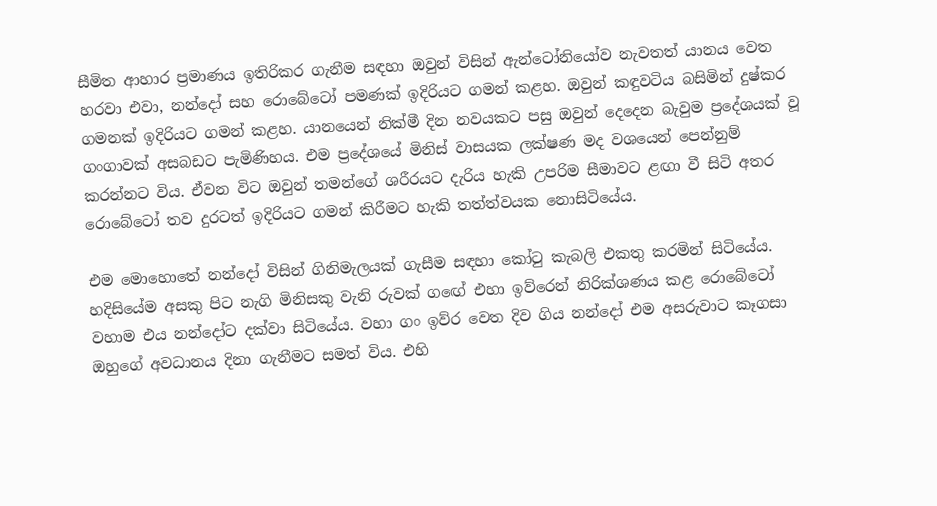සීමිත ආහාර ප්‍රමාණය ඉතිරිකර ගැනීම සඳහා ඔවුන් විසින් ඇන්ටෝනියෝව නැවතත් යානය වෙත හරවා එවා, නන්දෝ සහ රොබේටෝ පමණක් ඉදිරියට ගමන් කළහ. ඔවුන් කඳුවටිය බසිමින් දුෂ්කර ගමනක් ඉදිරියට ගමන් කළහ. යානයෙන් නික්මී දින නවයකට පසු ඔවුන් දෙදෙන බැවුම ප්‍රදේශයක් වූ ගංගාවක් අසබඩට පැමිණිහය. එම ප්‍රදේශයේ මිනිස් වාසයක ලක්ෂණ මද වශයෙන් පෙන්නුම් කරන්නට විය. ඒවන විට ඔවුන් තමන්ගේ ශරීරයට දැරිය හැකි උපරිම සීමාවට ළඟා වී සිටි අතර රොබේටෝ තව දුරටත් ඉදිරියට ගමන් කිරීමට හැකි තත්ත්වයක නොසිටියේය.

එම මොහොතේ නන්දෝ විසින් ගිනිමැලයක් ගැසීම සඳහා කෝටු කැබලි එකතු කරමින් සිටියේය. හදිසියේම අසකු පිට නැගි මිනිසකු වැනි රුවක් ගඟේ එහා ඉව්රෙන් නිරික්ශණය කළ රොබේටෝ වහාම එය නන්දෝට දක්වා සිටියේය. වහා ගං ඉව්ර වෙත දිව ගිය නන්දෝ එම අසරුවාට කෑගසා ඔහුගේ අවධානය දිනා ගැනීමට සමත් විය. එහි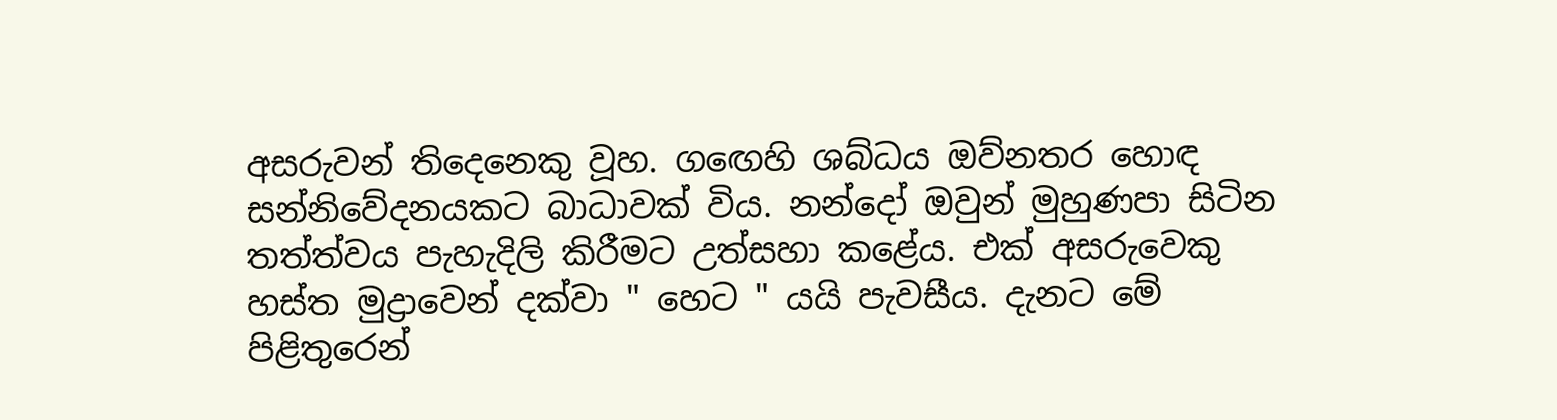අසරුවන් තිදෙනෙකු වූහ. ගඟෙහි ශබ්ධය ඔව්නතර හොඳ සන්නිවේදනයකට බාධාවක් විය. නන්දෝ ඔවුන් මුහුණපා සිටින තත්ත්වය පැහැදිලි කිරීමට උත්සහා කළේය. එක් අසරුවෙකු හස්ත මුද්‍රාවෙන් දක්වා " හෙට " යයි පැවසීය. දැනට මේ පිළිතුරෙන්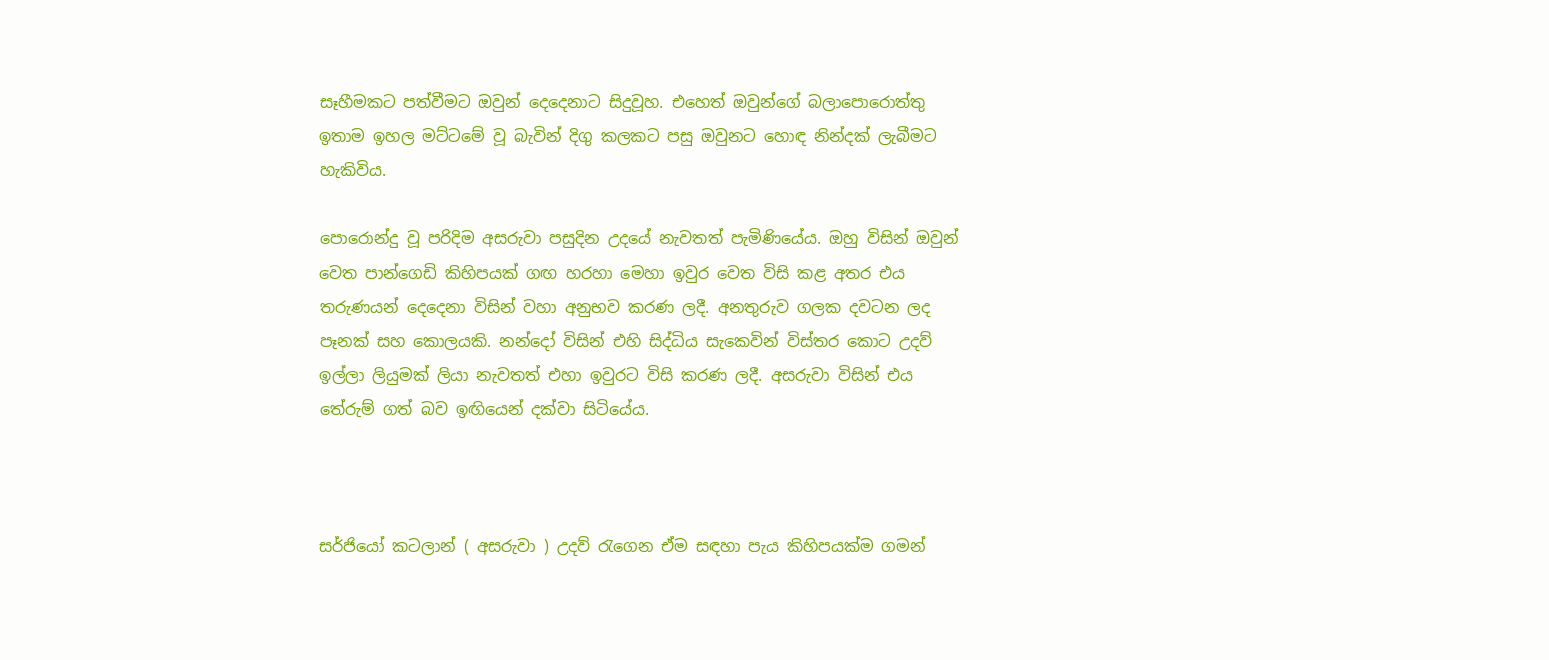සෑහීමකට පත්වීමට ඔවුන් දෙදෙනාට සිදුවූහ. එහෙත් ඔවුන්ගේ බලාපොරොත්තු ඉතාම ඉහල මට්ටමේ වූ බැවින් දිගු කලකට පසු ඔවුනට හොඳ නින්දක් ලැබීමට හැකිවිය.

පොරොන්දු වූ පරිදිම අසරුවා පසුදින උදයේ නැවතත් පැමිණියේය. ඔහු විසින් ඔවුන් වෙත පාන්ගෙඩි කිහිපයක් ගඟ හරහා මෙහා ඉවුර වෙත විසි කළ අතර එය තරුණයන් දෙදෙනා විසින් වහා අනුභව කරණ ලදී. අනතුරුව ගලක දවටන ලද පෑනක් සහ කොලයකි. නන්දෝ විසින් එහි සිද්ධිය සැකෙවින් විස්තර කොට උදව් ඉල්ලා ලියුමක් ලියා නැවතත් එහා ඉවුරට විසි කරණ ලදී. අසරුවා විසින් එය තේරුම් ගත් බව ඉඟියෙන් දක්වා සිටියේය.



සර්ජියෝ කටලාන් ( අසරුවා ) උදව් රැගෙන ඒම සඳහා පැය කිහිපයක්ම ගමන්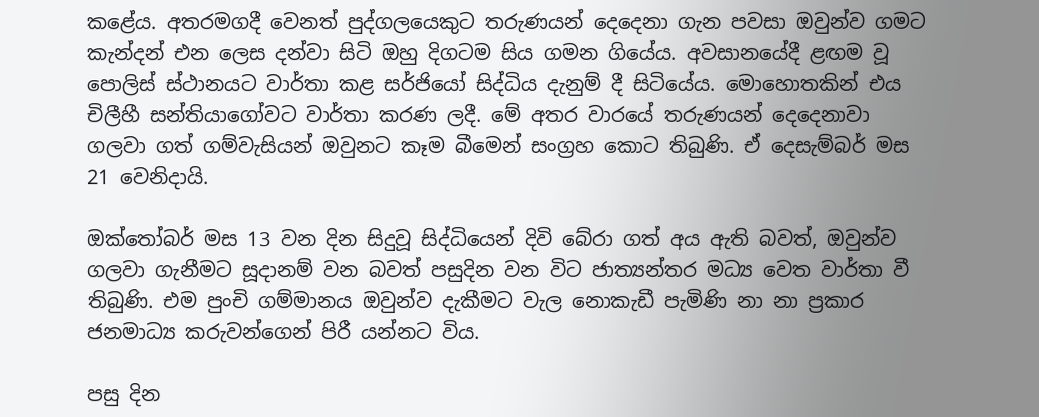කළේය. අතරමගදී වෙනත් පුද්ගලයෙකුට තරුණයන් දෙදෙනා ගැන පවසා ඔවුන්ව ගමට කැන්දන් එන ලෙස දන්වා සිටි ඔහු දිගටම සිය ගමන ගියේය. අවසානයේදී ළඟම වූ පොලිස් ස්ථානයට වාර්තා කළ සර්ජියෝ සිද්ධිය දැනුම් දී සිටියේය. මොහොතකින් එය චිලීහී සන්තියාගෝවට වාර්තා කරණ ලදී. මේ අතර වාරයේ තරුණයන් දෙදෙනාවා ගලවා ගත් ගම්වැසියන් ඔවුනට කෑම බීමෙන් සංග්‍රහ කොට තිබුණි. ඒ දෙසැම්බර් මස 21 වෙනිදායි.

ඔක්තෝබර් මස 13 වන දින සිදුවූ සිද්ධියෙන් දිවි බේරා ගත් අය ඇති බවත්, ඔවුන්ව ගලවා ගැනීමට සූදානම් වන බවත් පසුදින වන විට ජාත්‍යන්තර මධ්‍ය වෙත වාර්තා වී තිබුණි. එම පුංචි ගම්මානය ඔවුන්ව දැකීමට වැල නොකැඩී පැමිණි නා නා ප්‍රකාර ජනමාධ්‍ය කරුවන්ගෙන් පිරී යන්නට විය.

පසු දින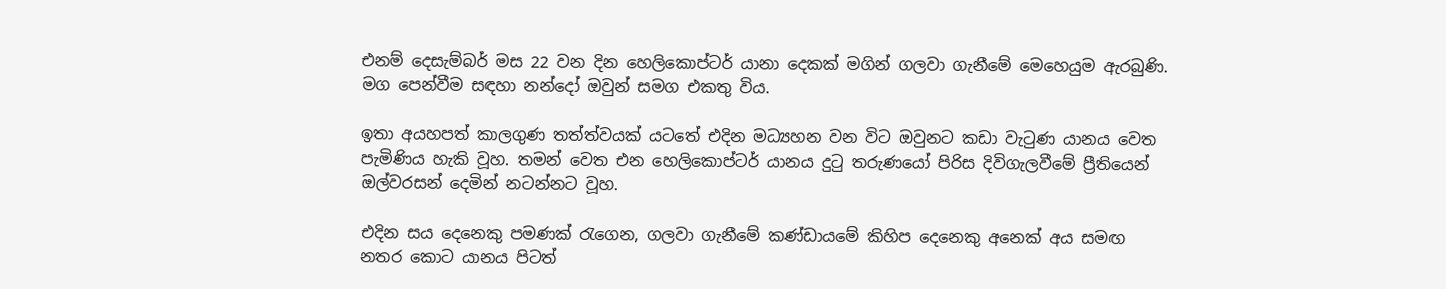එනම් දෙසැම්බර් මස 22 වන දින හෙලිකොප්ටර් යානා දෙකක් මගින් ගලවා ගැනීමේ මෙහෙයුම ඇරබුණි. මග පෙන්වීම සඳහා නන්දෝ ඔවුන් සමග එකතු විය.

ඉතා අයහපත් කාලගුණ තත්ත්වයක් යටතේ එදින මධ්‍යහන වන විට ඔවුනට කඩා වැටුණ යානය වෙත පැමිණිය හැකි වූහ. තමන් වෙත එන හෙලිකොප්ටර් යානය දුටු තරුණයෝ පිරිස දිවිගැලවීමේ ප්‍රීතියෙන් ඔල්වරසන් දෙමින් නටන්නට වූහ.

එදින සය දෙනෙකු පමණක් රැගෙන, ගලවා ගැනීමේ කණ්ඩායමේ කිහිප දෙනෙකු අනෙක් අය සමඟ නතර කොට යානය පිටත්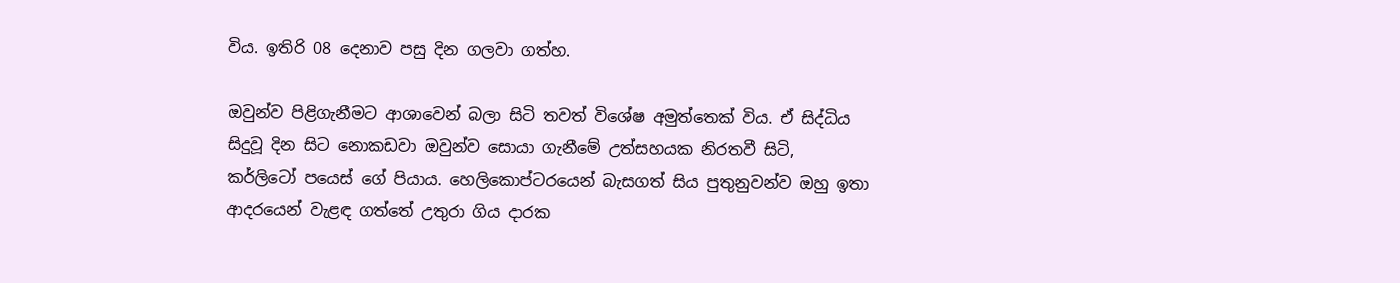විය. ඉතිරි 08 දෙනාව පසු දින ගලවා ගත්හ.

ඔවුන්ව පිළිගැනීමට ආශාවෙන් බලා සිටි තවත් විශේෂ අමුත්තෙක් විය. ඒ සිද්ධිය සිදුවූ දින සිට නොකඩවා ඔවුන්ව සොයා ගැනීමේ උත්සහයක නිරතවී සිටි, කර්ලිටෝ පයෙස් ගේ පියාය. හෙලිකොප්ටරයෙන් බැසගත් සිය පුතුනුවන්ව ඔහු ඉතා ආදරයෙන් වැළඳ ගත්තේ උතුරා ගිය දාරක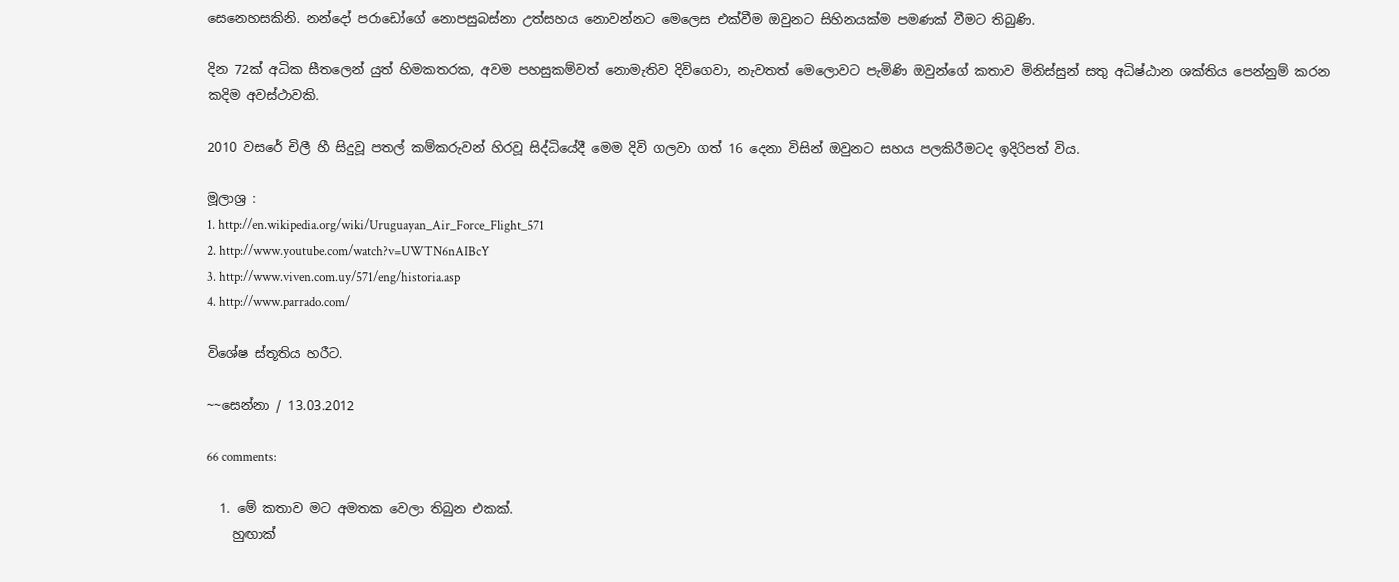සෙනෙහසකිනි. නන්දෝ පරාඩෝගේ නොපසුබස්නා උත්සහය නොවන්නට මෙලෙස එක්වීම ඔවුනට සිහිනයක්ම පමණක් වීමට තිබුණි.

දින 72ක් අධික සීතලෙන් යුත් හිමකතරක, අවම පහසුකම්වත් නොමැතිව දිවිගෙවා, නැවතත් මෙලොවට පැමිණි ඔවුන්ගේ කතාව මිනිස්සුන් සතු අධිෂ්ඨාන ශක්තිය පෙන්නුම් කරන කදිම අවස්ථාවකි.

2010 වසරේ චිලී හී සිදුවූ පතල් කම්කරුවන් හිරවූ සිද්ධියේදී මෙම දිවි ගලවා ගත් 16 දෙනා විසින් ඔවුනට සහය පලකිරීමටද ඉදිරිපත් විය.

මූලාශ්‍ර :
1. http://en.wikipedia.org/wiki/Uruguayan_Air_Force_Flight_571
2. http://www.youtube.com/watch?v=UWTN6nAIBcY
3. http://www.viven.com.uy/571/eng/historia.asp
4. http://www.parrado.com/

විශේෂ ස්තූතිය හරීට.

~~සෙන්නා / 13.03.2012

66 comments:

  1. මේ කතාව මට අමතක වෙලා තිබුන එකක්.
    හුඟාක්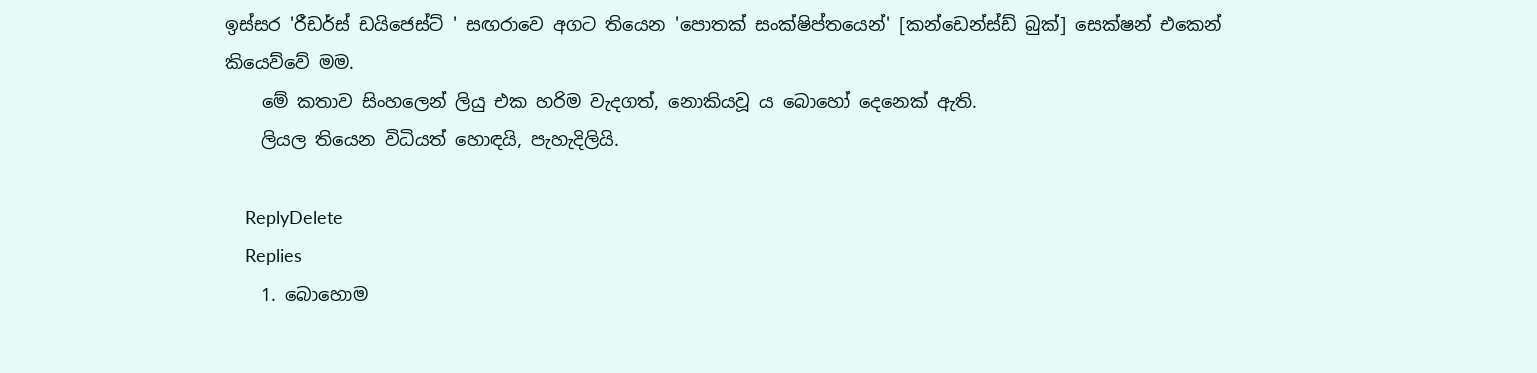ඉස්සර 'රීඩර්ස් ඩයිජෙස්ට් ' සඟරාවෙ අගට තියෙන 'පොතක් සංක්ෂිප්තයෙන්' [කන්ඩෙන්ස්ඩ් බුක්] සෙක්ෂන් එකෙන් කියෙව්වේ මම.
    මේ කතාව සිංහලෙන් ලියු එක හරිම වැදගත්, නොකියවූ ය බොහෝ දෙනෙක් ඇති.
    ලියල තියෙන විධියත් හොඳයි, පැහැදිලියි.

    ReplyDelete
    Replies
    1. බොහොම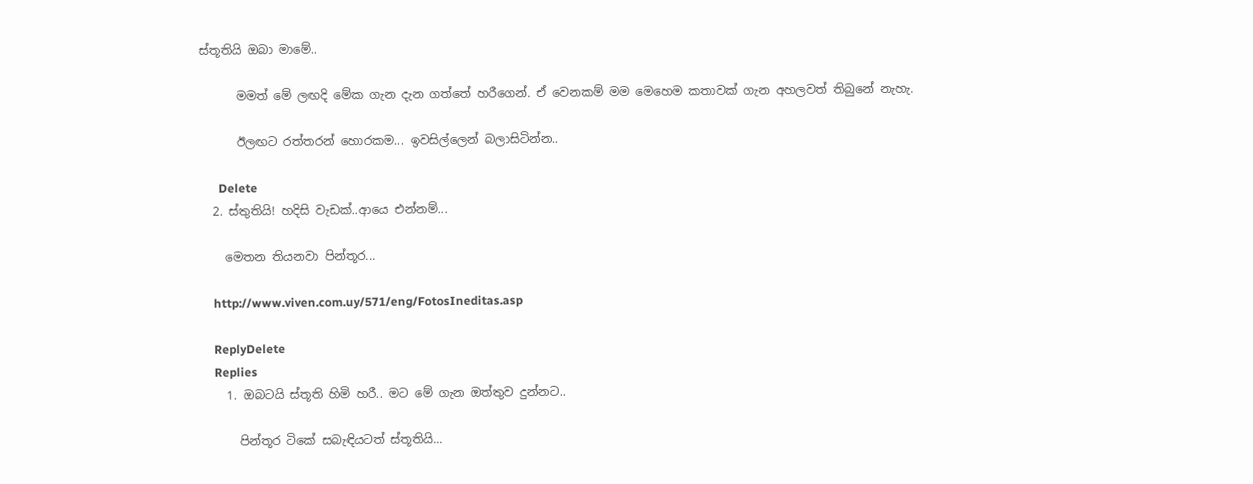ස්තූතියි ඔබා මාමේ..

      මමත් මේ ලඟදි මේක ගැන දැන ගත්තේ හරීගෙන්. ඒ වෙනකම් මම මෙහෙම කතාවක් ගැන අහලවත් තිබුනේ නැහැ.

      ඊලඟට රත්තරන් හොරකම... ඉවසිල්ලෙන් බලාසිටින්න..

      Delete
  2. ස්තුතියි! හදිසි වැඩක්..ආයෙ එන්නම්...

    මෙතන තියනවා පින්තූර...

    http://www.viven.com.uy/571/eng/FotosIneditas.asp

    ReplyDelete
    Replies
    1. ඔබටයි ස්තූති හිමි හරී.. මට මේ ගැන ඔත්තුව දුන්නට..

      පින්තූර ටිකේ සබැඳියටත් ස්තූතියි...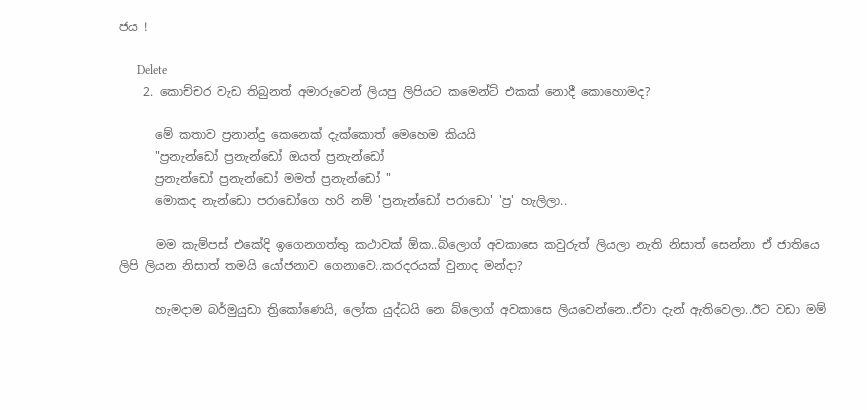ජය !

      Delete
    2. කොච්චර වැඩ තිබුනත් අමාරුවෙන් ලියපු ලිපියට කමෙන්ට් එකක් නොදී කොහොමද?

      මේ කතාව ප්‍රනාන්දු කෙනෙක් දැක්කොත් මෙහෙම කියයි
      "ප්‍රනැන්ඩෝ ප්‍රනැන්ඩෝ ඔයත් ප්‍රනැන්ඩෝ
      ප්‍රනැන්ඩෝ ප්‍රනැන්ඩෝ මමත් ප්‍රනැන්ඩෝ "
      මොකද නැන්ඩො පරාඩෝගෙ හරි නම් 'ප්‍රනැන්ඩෝ පරාඩො' 'ප්‍ර' හැලිලා..

      මම කැම්පස් එකේදි ඉගෙනගත්තු කථාවක් ඕක..බ්ලොග් අවකාසෙ කවුරුත් ලියලා නැති නිසාත් සෙන්නා ඒ ජාතියෙ ලිපි ලියන නිසාත් තමයි යෝජනාව ගෙනාවෙ..කරදරයක් වුනාද මන්දා?

      හැමදාම බර්මුයුඩා ත්‍රිකෝණෙයි, ලෝක යුද්ධයි නෙ බ්ලොග් අවකාසෙ ලියවෙන්නෙ..ඒවා දැන් ඇතිවෙලා..ඊට වඩා මම්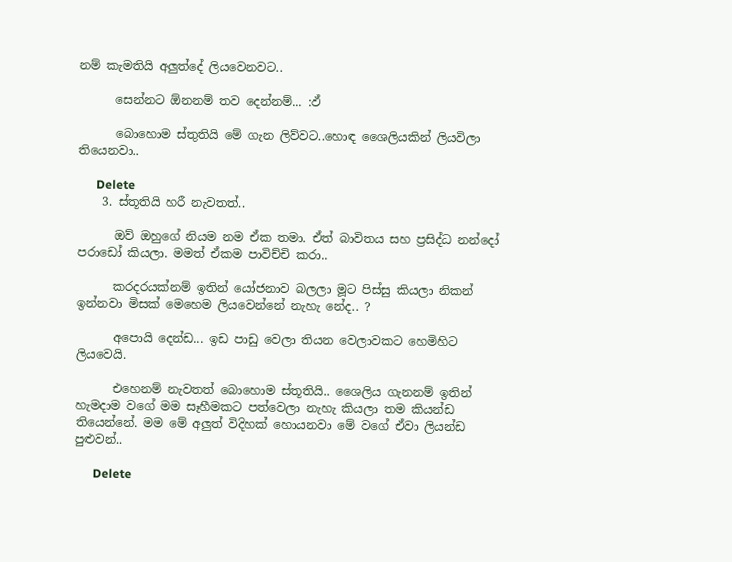නම් කැමතියි අලුත්දේ ලියවෙනවට..

      සෙන්නට ඕනනම් තව දෙන්නම්... :ඵ්

      බොහොම ස්තුතියි මේ ගැන ලිව්වට..හොඳ ශෛලියකින් ලියවිලා තියෙනවා..

      Delete
    3. ස්තූතියි හරී නැවතත්..

      ඔව් ඔහුගේ නියම නම ඒක තමා. ඒත් බාවිතය සහ ප්‍රසිද්ධ නන්දෝ පරාඩෝ කියලා. මමත් ඒකම පාවිච්චි කරා..

      කරදරයක්නම් ඉතින් යෝජනාව බලලා මූට පිස්සු කියලා නිකන් ඉන්නවා මිසක් මෙහෙම ලියවෙන්නේ නැහැ නේද.. ?

      අපොයි දෙන්ඩ... ඉඩ පාඩු වෙලා තියන වෙලාවකට හෙමිහිට ලියවෙයි.

      එහෙනම් නැවතත් බොහොම ස්තූතියි.. ශෛලිය ගැනනම් ඉතින් හැමදාම වගේ මම සෑහීමකට පත්වෙලා නැහැ කියලා තම කියන්ඩ තියෙන්නේ. මම මේ අලුත් විදිහක් හොයනවා මේ වගේ ඒවා ලියන්ඩ පුළුවන්..

      Delete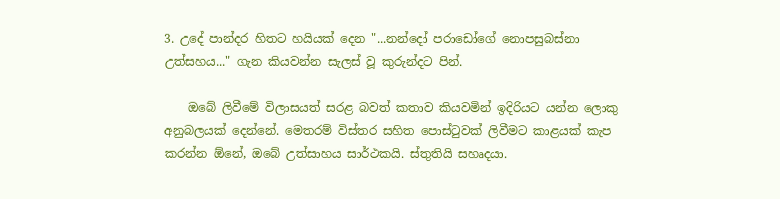3. උදේ පාන්දර හිතට හයියක් දෙන "...නන්දෝ පරාඩෝගේ නොපසුබස්නා උත්සහය..." ගැන කියවන්න සැලස් වූ කුරුන්දට පින්.

    ඔබේ ලිවීමේ විලාසයත් සරළ බවත් කතාව කියවමින් ඉදිරියට යන්න ලොකු අනුබලයක් දෙන්නේ. මෙතරම් විස්තර සහිත පොස්ටුවක් ලිවීමට කාළයක් කැප කරන්න ඕනේ, ඔබේ උත්සාහය සාර්ථකයි. ස්තුතියි සහෘදයා.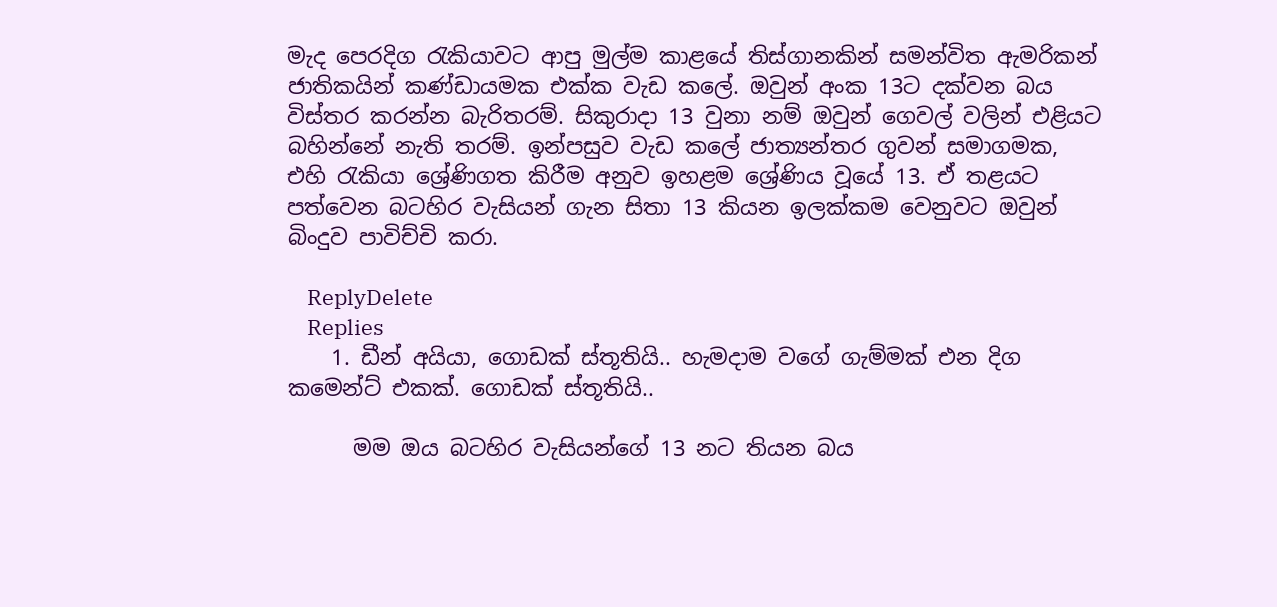මැද පෙරදිග රැකියාවට ආපු මුල්ම කාළයේ තිස්ගානකින් සමන්විත ඇමරිකන් ජාතිකයින් කණ්ඩායමක එක්ක වැඩ කලේ. ඔවුන් අංක 13ට දක්වන බය විස්තර කරන්න බැරිතරම්. සිකුරාදා 13 වුනා නම් ඔවුන් ගෙවල් වලින් එළියට බහින්නේ නැති තරම්. ඉන්පසුව වැඩ කලේ ජාත්‍යන්තර ගුවන් සමාගමක, එහි රැකියා ශ්‍රේණිගත කිරීම අනුව ඉහළම ශ්‍රේණිය වූයේ 13. ඒ තළයට පත්වෙන බටහිර වැසියන් ගැන සිතා 13 කියන ඉලක්කම වෙනුවට ඔවුන් බිංදුව පාවිච්චි කරා.

    ReplyDelete
    Replies
    1. ඩීන් අයියා, ගොඩක් ස්තූතියි.. හැමදාම වගේ ගැම්මක් එන දිග කමෙන්ට් එකක්. ගොඩක් ස්තූතියි..

      මම ඔය බටහිර වැසියන්ගේ 13 නට තියන බය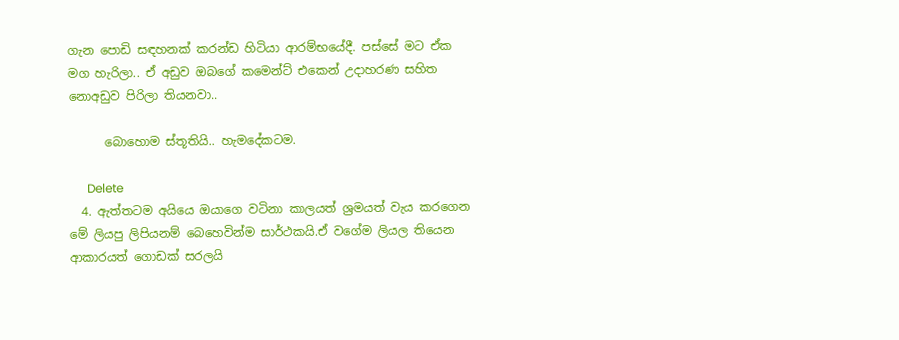ගැන පොඩි සඳහනක් කරන්ඩ හිටියා ආරම්භයේදී. පස්සේ මට ඒක මග හැරිලා.. ඒ අඩුව ඔබගේ කමෙන්ට් එකෙන් උදාහරණ සහිත නොඅඩුව පිරිලා තියනවා..

      බොහොම ස්තූතියි.. හැමදේකටම.

      Delete
  4. ඇත්තටම අයියෙ ඔයාගෙ වටිනා කාලයත් ශ්‍රමයත් වැය කරගෙන මේ ලියපු ලිපියනම් බෙහෙවින්ම සාර්ථකයි.ඒ වගේම ලියල තියෙන ආකාරයත් ගොඩක් සරලයි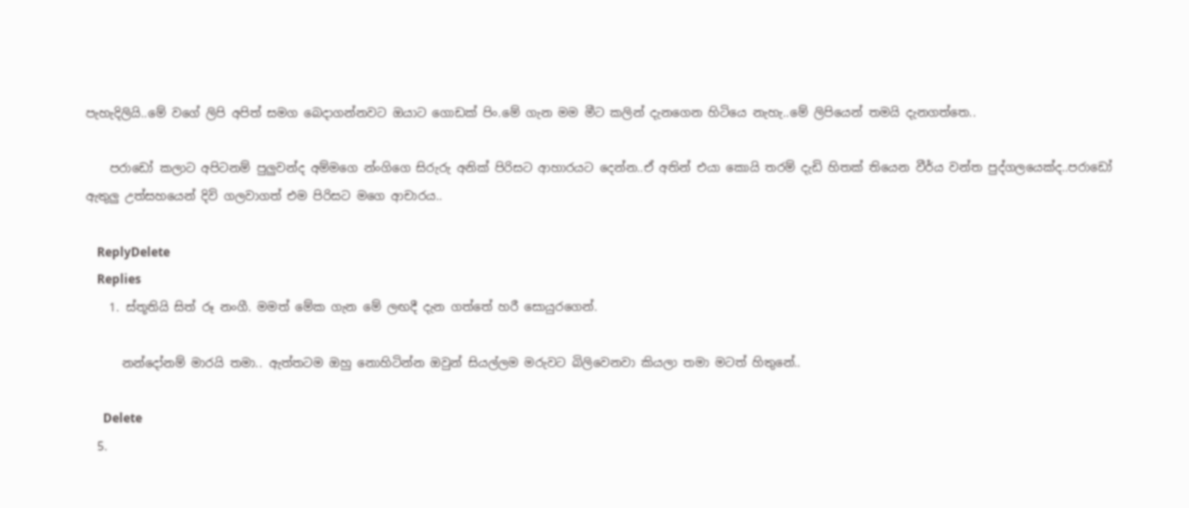පැහැදිලියි..මේ වගේ ලිපි අපිත් සමග බෙදාගන්නවට ඔයාට ගොඩක් පිං.මේ ගැන මම මීට කලින් දැනගෙන හිටියෙ නැහැ..මේ ලිපියෙන් තමයි දැනගත්තෙ..

    පරාඩෝ කලාට අපිටනම් පුලුවන්ද අම්මගෙ න්ංගිගෙ සිරුරු අනික් පිරිසට ආහාරයට දෙන්න..ඒ අතින් එයා කොයි තරම් දැඩි හිතක් තියෙන වීර්ය වන්ත පුද්ගලයෙක්ද..පරාඩෝ ඇතුලු උත්සහයෙන් දිවි ගලවාගත් එම පිරිසට මගෙ ආචාරය..

    ReplyDelete
    Replies
    1. ස්තූතියි සිත් රූ නංගී. මමත් මේක ගැන මේ ලඟදී දැන ගත්තේ හරී සොයුරගෙන්.

      නන්දෝනම් මාරයි තමා.. ඇත්තටම ඔහු නොහිටින්න ඔවුන් සියල්ලම මරුවට බිලිවෙනවා කියලා තමා මටත් හිතුනේ..

      Delete
  5.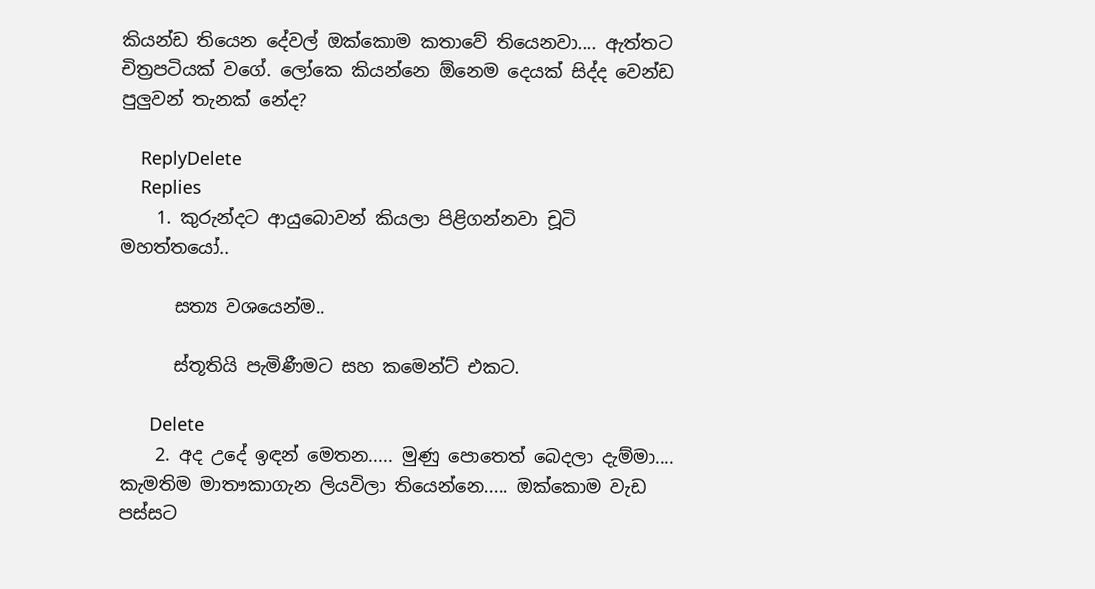කියන්ඩ තියෙන දේවල් ඔක්කොම කතාවේ තියෙනවා.... ඇත්තට චිත්‍රපටියක් වගේ. ලෝකෙ කියන්නෙ ඕනෙම දෙයක් සිද්ද වෙන්ඩ පුලුවන් තැනක් නේද?

    ReplyDelete
    Replies
    1. කුරුන්දට ආයුබොවන් කියලා පිළිගන්නවා චූටි මහත්තයෝ..

      සත්‍ය වශයෙන්ම..

      ස්තූතියි පැමිණීමට සහ කමෙන්ට් එකට.

      Delete
    2. අද උදේ ඉඳන් මෙතන..... මුණු පොතෙත් බෙදලා දැම්මා.... කැමතිම මාතෟකාගැන ලියවිලා තියෙන්නෙ..... ඔක්කොම වැඩ පස්සට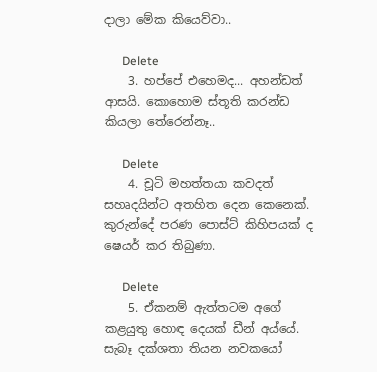දාලා මේක කියෙව්වා..

      Delete
    3. හප්පේ එහෙමද... අහන්ඩත් ආසයි. කොහොම ස්තූති කරන්ඩ කියලා තේරෙන්නෑ..

      Delete
    4. චූටි මහත්තයා කවදත් සහෘදයින්ට අතහිත දෙන කෙනෙක්. කුරුන්දේ පරණ පොස්ට් කිහිපයක් ද ෂෙයර් කර තිබුණා.

      Delete
    5. ඒකනම් ඇත්තටම අගේ කළයුතු හොඳ දෙයක් ඩීන් අය්යේ. සැබෑ දක්ශතා තියන නවකයෝ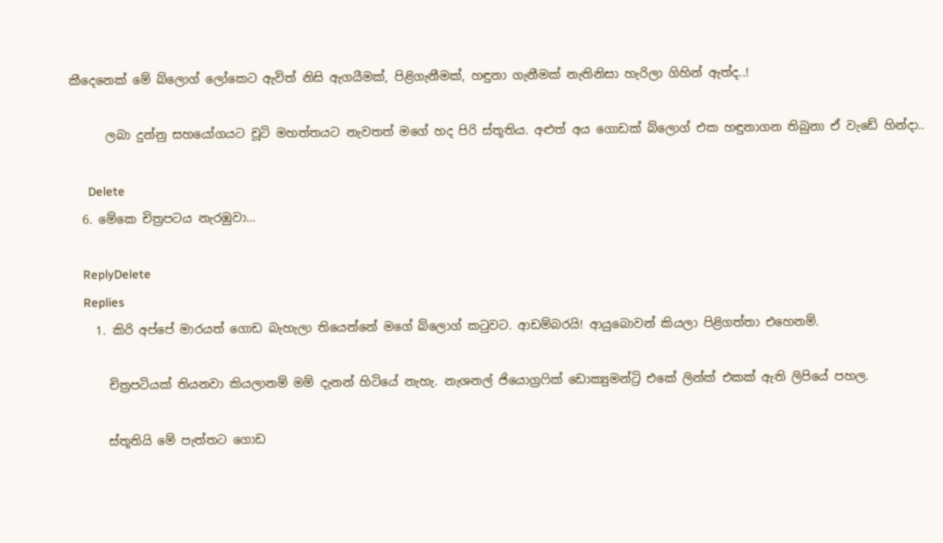කීදෙනෙක් මේ බ්ලොග් ලෝකෙට ඇවිත් නිසි ඇගයීමක්, පිළිගැනීමක්, හඳුනා ගැනීමක් නැතිනිසා හැරිලා ගිහින් ඇත්ද..!

      ලබා දුන්නු සහයෝගයට චූටි මහත්තයට නැවතත් මගේ හද පිරි ස්තූතිය. අළුත් අය ගොඩක් බ්ලොග් එක හඳුනාගන තිබුනා ඒ වැඩේ හින්දා..

      Delete
  6. මේකෙ චිත්‍රපටය නැරඹුවා...

    ReplyDelete
    Replies
    1. කිරි අප්පේ මාරයත් ගොඩ බැහැලා තියෙන්නේ මගේ බ්ලොග් කටුවට. ආඩම්බරයි! ආයුබොවන් කියලා පිළිගත්තා එහෙනම්.

      චිත්‍රපටියක් තියනවා කියලානම් මම් දැනන් හිටියේ නැහැ. නැශනල් ජියොග්‍රෆික් ඩොක්‍යුමන්ට්‍රි එකේ ලින්ක් එකක් ඇති ලිපියේ පහල.

      ස්තූතියි මේ පැත්තට ගොඩ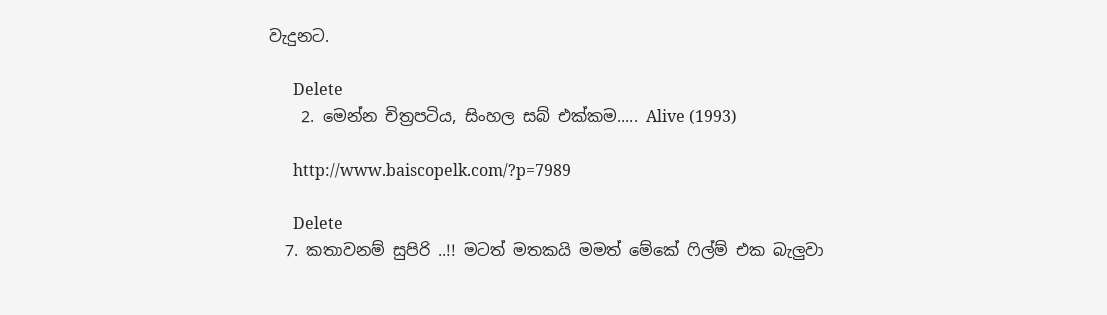වැදුනට.

      Delete
    2. මෙන්න චිත්‍රපටිය, සිංහල සබ් එක්කම..... Alive (1993)

      http://www.baiscopelk.com/?p=7989

      Delete
  7. කතාවනම් සුපිරි ..!! මටත් මතකයි මමත් මේකේ ෆිල්ම් එක බැලුවා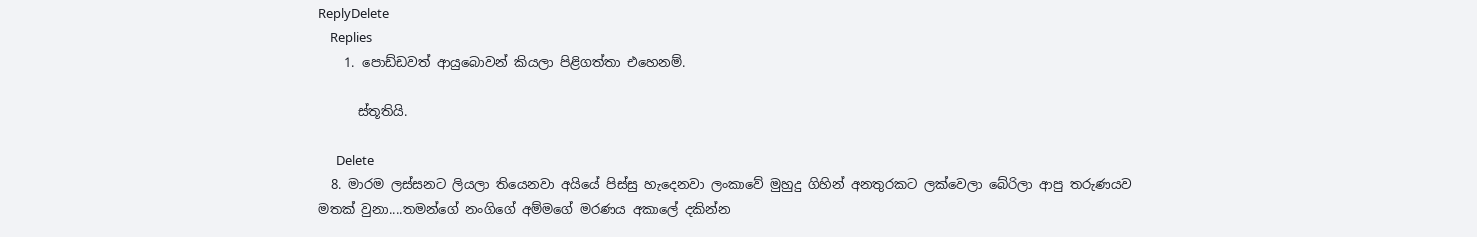ReplyDelete
    Replies
    1. පොඩ්ඩවත් ආයුබොවන් කියලා පිළිගත්තා එහෙනම්.

      ස්තූතියි.

      Delete
  8. මාරම ලස්සනට ලියලා තියෙනවා අයියේ පිස්සු හැදෙනවා ලංකාවේ මුහුදු ගිහින් අනතුරකට ලක්වෙලා බේරිලා ආපු තරුණයව මතක් වුනා....තමන්ගේ නංගිගේ අම්මගේ මරණය අකාලේ දකින්න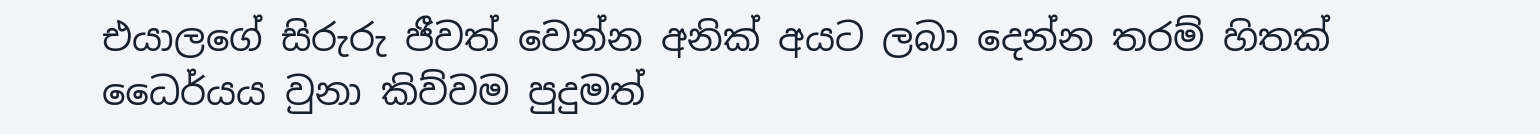එයාලගේ සිරුරු ජීවත් වෙන්න අනික් අයට ලබා දෙන්න තරම් හිතක් ධෛර්යය වුනා කිව්වම පුදුමත්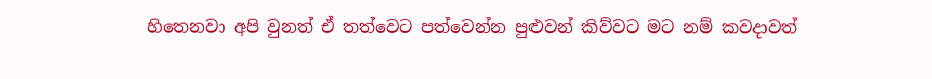හිතෙනවා අපි වුනත් ඒ තත්වෙට පත්වෙන්න පුළුවන් කිව්වට මට නම් කවදාවත්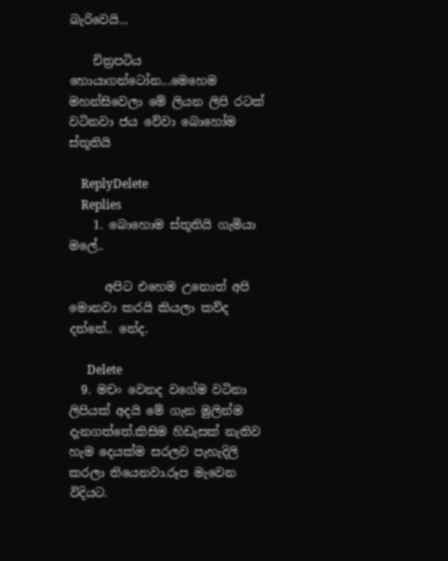බැරිවෙයි...

    චිත්‍රපටිය හොයාගන්ටෝන...මෙහෙම මහන්සිවෙලා මේ ලියන ලිපි රටක් වටිනවා ජය වේවා බොහෝම ස්තූතියි

    ReplyDelete
    Replies
    1. බොහොම ස්තූතියි ගැමියා මලේ..

      අපිට එහෙම උනොත් අපි මොනවා කරයි කියලා කව්ද දන්නේ.. නේද.

      Delete
  9. මචං වෙනද වගේම වටිනා ලිපියක් අදයි මේ ගැන මුලින්ම දැනගත්තේ.කිසිම හිඩැසක් නැතිව හැම දෙයක්ම සරලව පැහැදිලි කරලා තියෙනවා.රූප මැවෙන විදියට.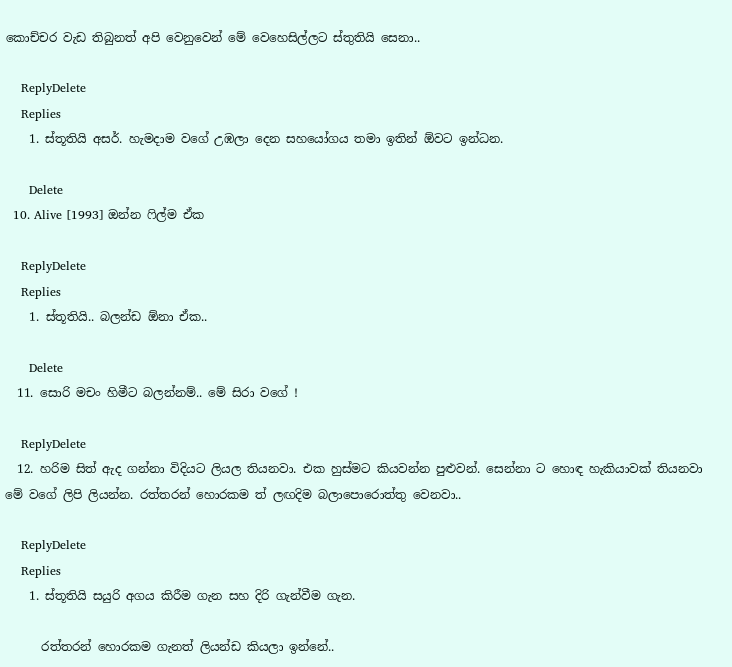කොච්චර වැඩ තිබුනත් අපි වෙනුවෙන් මේ වෙහෙසිල්ලට ස්තුතියි සෙනා..

    ReplyDelete
    Replies
    1. ස්තූතියි අසර්. හැමදාම වගේ උඹලා දෙන සහයෝගය තමා ඉතින් ඕවට ඉන්ධන.

      Delete
  10. Alive [1993] ඔන්න ෆිල්ම ඒක

    ReplyDelete
    Replies
    1. ස්තූතියි.. බලන්ඩ ඕනා ඒක..

      Delete
  11. සොරි මචං හිමීට බලන්නම්.. මේ සිරා වගේ !

    ReplyDelete
  12. හරිම සිත් ඇද ගන්නා විදියට ලියල තියනවා. එක හුස්මට කියවන්න පුළුවන්. සෙන්නා ට හොඳ හැකියාවක් තියනවා මේ වගේ ලිපි ලියන්න. රත්තරන් හොරකම ත් ලඟදිම බලාපොරොත්තු වෙනවා..

    ReplyDelete
    Replies
    1. ස්තූතියි සයුරි අගය කිරීම ගැන සහ දිරි ගැන්වීම ගැන.

      රත්තරන් හොරකම ගැනත් ලියන්ඩ කියලා ඉන්නේ..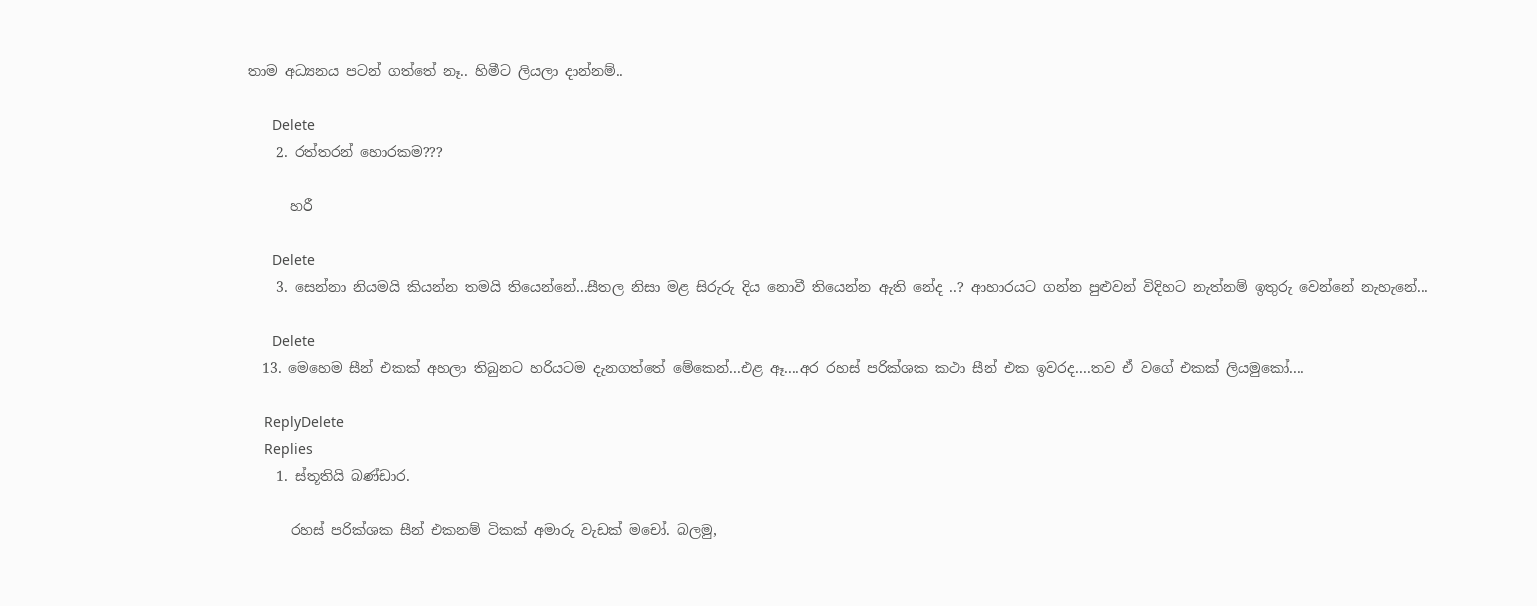තාම අධ්‍යනය පටන් ගත්තේ නෑ.. හිමීට ලියලා දාන්නම්..

      Delete
    2. රත්තරන් හොරකම???

      හරී

      Delete
    3. සෙන්නා නියමයි කියන්න තමයි තියෙන්නේ...සීතල නිසා මළ සිරුරු දිය නොවී තියෙන්න ඇති නේද ..? ආහාරයට ගන්න පුළුවන් විදිහට නැත්නම් ඉතුරු වෙන්නේ නැහැනේ...

      Delete
  13. මෙහෙම සීන් එකක් අහලා තිබුනට හරියටම දැනගත්තේ මේකෙන්...එළ ඈ....අර රහස් පරික්ශක කථා සීන් එක ඉවරද....තව ඒ වගේ එකක් ලියමුකෝ....

    ReplyDelete
    Replies
    1. ස්තූතියි බණ්ඩාර.

      රහස් පරික්ශක සීන් එකනම් ටිකක් අමාරු වැඩක් මචෝ. බලමු,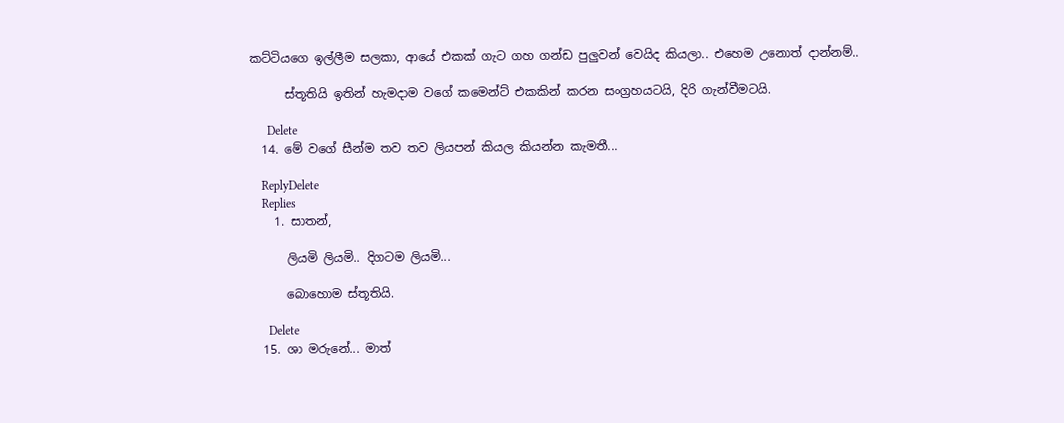කට්ටියගෙ ඉල්ලීම සලකා, ආයේ එකක් ගැට ගහ ගන්ඩ පුලුවන් වෙයිද කියලා.. එහෙම උනොත් දාන්නම්..

      ස්තූතියි ඉතින් හැමදාම වගේ කමෙන්ට් එකකින් කරන සංග්‍රහයටයි, දිරි ගැන්වීමටයි.

      Delete
  14. මේ වගේ සීන්ම තව තව ලියපන් කියල කියන්න කැමතී...

    ReplyDelete
    Replies
    1. සාතන්,

      ලියමි ලියමි.. දිගටම ලියමි...

      බොහොම ස්තූතියි.

      Delete
  15. ශා මරුනේ... මාත්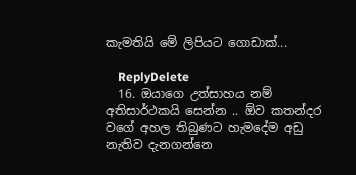කැමතියි මේ ලිපියට ගොඩාක්...

    ReplyDelete
  16. ඔයාගෙ උත්සාහය නම් අතිසාර්ථකයි සෙන්න .. ඕව කතන්දර වගේ අහල තිබුණට හැමදේම අඩු නැතිව දැනගන්නෙ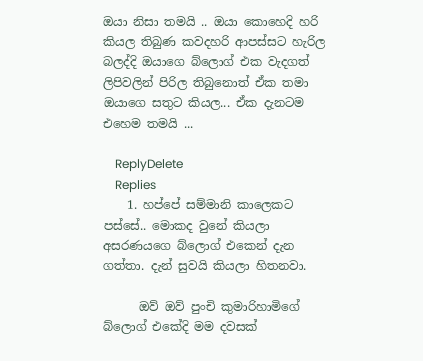ඔයා නිසා තමයි .. ඔයා කොහෙදි හරි කියල තිබුණ කවදහරි ආපස්සට හැරිල බලද්දි ඔයාගෙ බ්ලොග් එක වැදගත් ලිපිවලින් පිරිල තිබුනොත් ඒක තමා ඔයාගෙ සතුට කියල... ඒක දැනටම එහෙම තමයි ...

    ReplyDelete
    Replies
    1. හප්පේ සම්මානි කාලෙකට පස්සේ.. මොකද වුනේ කියලා අසරණයගෙ බ්ලොග් එකෙන් දැන ගත්තා. දැන් සුවයි කියලා හිතනවා.

      ඔව් ඔව් පුංචි කුමාරිහාමිගේ බ්ලොග් එකේදි මම දවසක්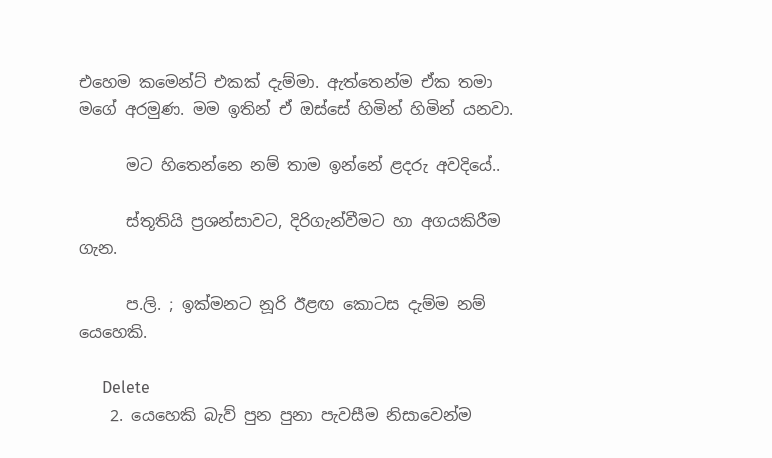එහෙම කමෙන්ට් එකක් දැම්මා. ඇත්තෙන්ම ඒක තමා මගේ අරමුණ. මම ඉතින් ඒ ඔස්සේ හිමින් හිමින් යනවා.

      මට හිතෙන්නෙ නම් තාම ඉන්නේ ළදරු අවදියේ..

      ස්තූතියි ප්‍රශන්සාවට, දිරිගැන්වීමට හා අගයකිරීම ගැන.

      ප.ලි. ; ඉක්මනට නූරි ඊළඟ කොටස දැම්ම නම් යෙහෙකි.

      Delete
    2. යෙහෙකි බැව් පුන පුනා පැවසීම නිසාවෙන්ම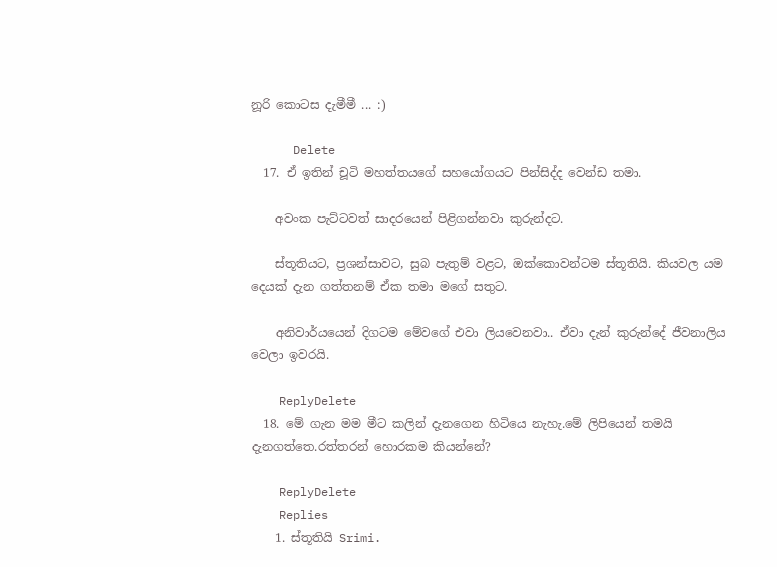නූරි කොටස දැමීමී ... :)

      Delete
  17. ඒ ඉතින් චූටි මහත්තයගේ සහයෝගයට පින්සිද්ද වෙන්ඩ තමා.

    අවංක පැට්ටවත් සාදරයෙන් පිළිගන්නවා කුරුන්දට.

    ස්තූතියට, ප්‍රශන්සාවට, සුබ පැතුම් වළට, ඔක්කොවන්ටම ස්තූතියි. කියවල යම දෙයක් දැන ගත්තනම් ඒක තමා මගේ සතුට.

    අනිවාර්යයෙන් දිගටම මේවගේ එවා ලියවෙනවා.. ඒවා දැන් කුරුන්දේ ජීවනාලිය වෙලා ඉවරයි.

    ReplyDelete
  18. මේ ගැන මම මීට කලින් දැනගෙන හිටියෙ නැහැ.මේ ලිපියෙන් තමයි දැනගත්තෙ.රත්තරන් හොරකම කියන්නේ?

    ReplyDelete
    Replies
    1. ස්තූතියි Srimi.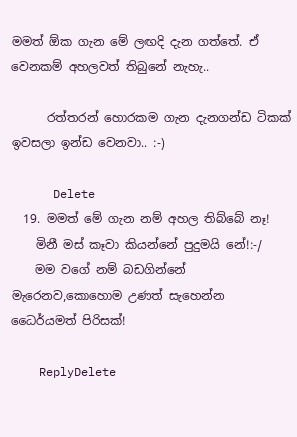මමත් ඕක ගැන මේ ලඟදි දැන ගත්තේ. ඒ වෙනකම් අහලවත් තිබුනේ නැහැ..

      රත්තරන් හොරකම ගැන දැනගන්ඩ ටිකක් ඉවසලා ඉන්ඩ වෙනවා.. :-)

      Delete
  19. මමත් මේ ගැන නම් අහල තිබ්බේ නෑ!
    මිනී මස් කෑවා කියන්නේ පුදුමයි නේ!:-/
    මම වගේ නම් බඩගින්නේ මැරෙනව,කොහොම උණත් සැහෙන්න ධෛර්යමත් පිරිසක්!

    ReplyDelete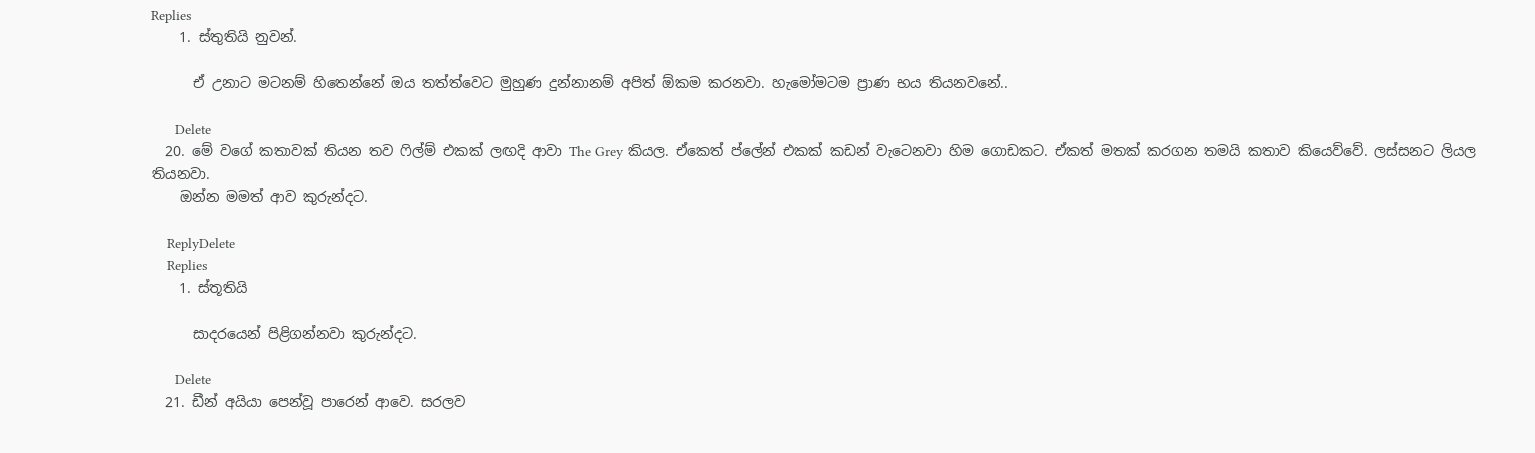Replies
    1. ස්තුතියි නුවන්.

      ඒ උනාට මටනම් හිතෙන්නේ ඔය තත්ත්වෙට මුහුණ දුන්නානම් අපිත් ඕකම කරනවා. හැමෝමටම ප්‍රාණ භය තියනවනේ..

      Delete
  20. මේ වගේ කතාවක් තියන තව ෆිල්ම් එකක් ලඟදි ආවා The Grey කියල. ඒකෙත් ප්ලේන් එකක් කඩන් වැටෙනවා හිම ගොඩකට. ඒකත් මතක් කරගන තමයි කතාව කියෙව්වේ. ලස්සනට ලියල තියනවා.
    ඔන්න මමත් ආව කුරුන්දට.

    ReplyDelete
    Replies
    1. ස්තූතියි

      සාදරයෙන් පිළිගන්නවා කුරුන්දට.

      Delete
  21. ඩීන් අයියා පෙන්වූ පාරෙන් ආවෙ. සරලව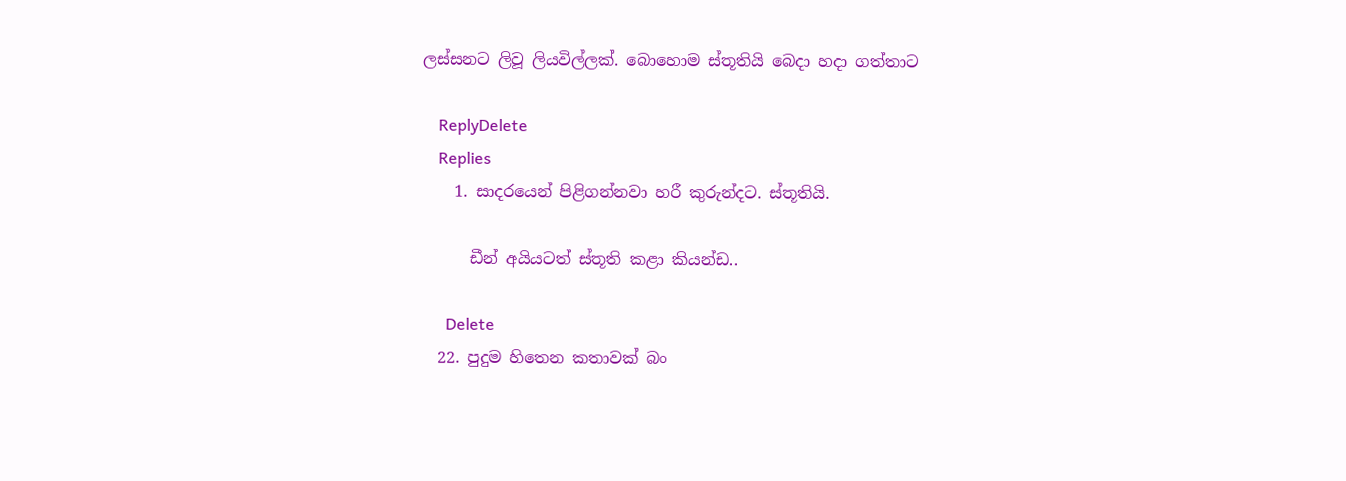ලස්සනට ලිවූ ලියවිල්ලක්. බොහොම ස්තූතියි බෙදා හදා ගත්තාට

    ReplyDelete
    Replies
    1. සාදරයෙන් පිළිගන්නවා හරී කුරුන්දට. ස්තූතියි.

      ඩීන් අයියටත් ස්තූති කළා කියන්ඩ..

      Delete
  22. පුදුම හිතෙන කතාවක් බං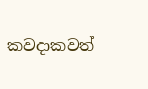කවදාකවත්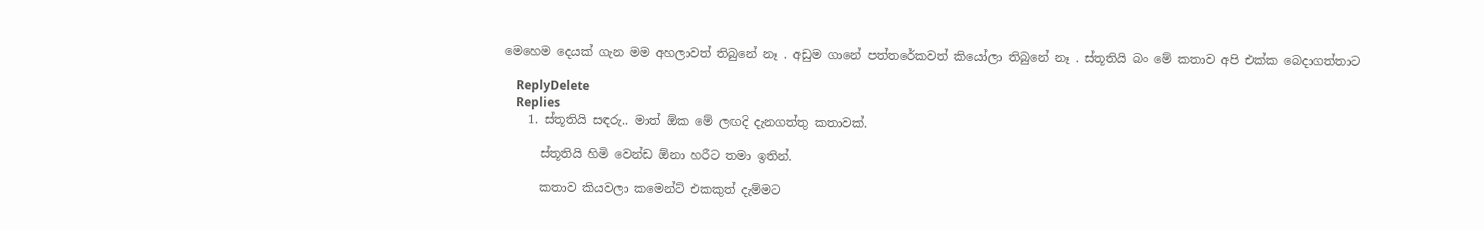මෙහෙම දෙයක් ගැන මම අහලාවත් තිබුනේ නෑ . අඩුම ගානේ පත්තරේකවත් කියෝලා තිබුනේ නෑ . ස්තූතියි බං මේ කතාව අපි එක්ක බෙදාගත්තාට

    ReplyDelete
    Replies
    1. ස්තූතියි සඳරු.. මාත් ඕක මේ ලඟදි දැනගත්තු කතාවක්.

      ස්තූතියි හිමි වෙන්ඩ ඕනා හරීට තමා ඉතින්.

      කතාව කියවලා කමෙන්ට් එකකුත් දැම්මට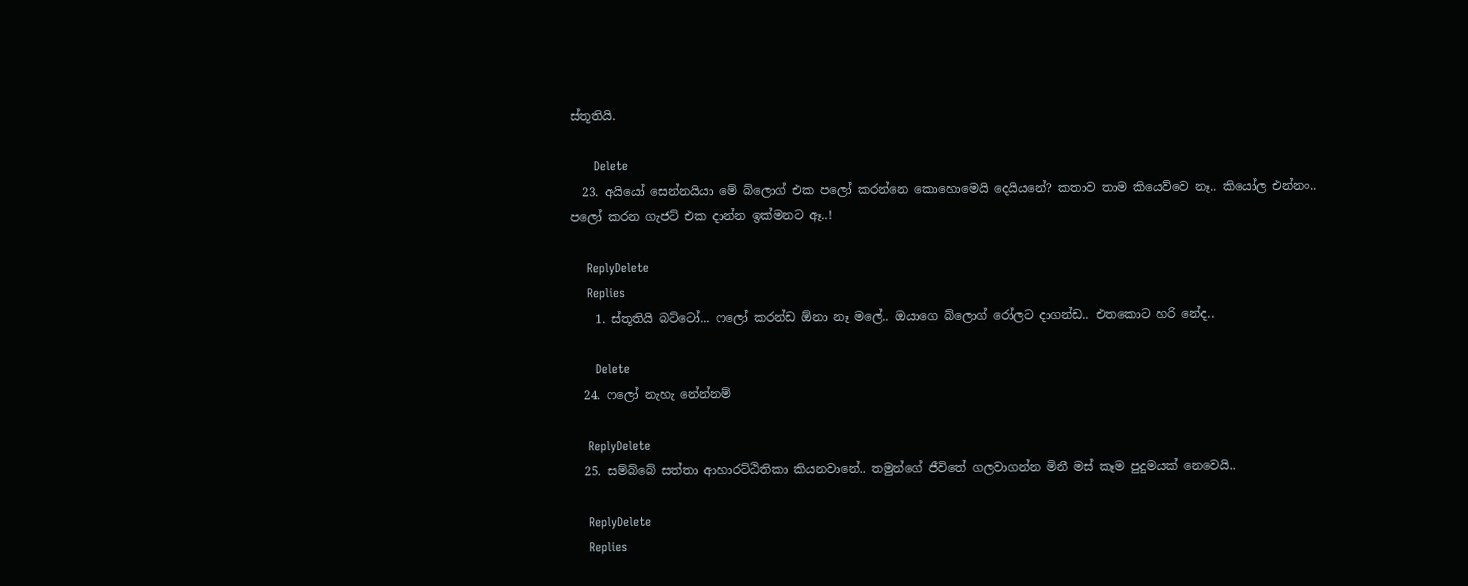ස්තූතියි.

      Delete
  23. අයියෝ සෙන්නයියා මේ බ්ලොග් එක පලෝ කරන්නෙ කොහොමෙයි දෙයියනේ? කතාව තාම කියෙව්වෙ නෑ.. කියෝල එන්නං.. පලෝ කරන ගැජට් එක දාන්න ඉක්මනට ඈ..!

    ReplyDelete
    Replies
    1. ස්තූතියි බට්ටෝ... ෆලෝ කරන්ඩ ඕනා නෑ මලේ.. ඔයාගෙ බ්ලොග් රෝලට දාගන්ඩ.. එතකොට හරි නේද..

      Delete
  24. ෆලෝ නැහැ නේන්නම්

    ReplyDelete
  25. සම්බ්බේ සත්තා ආහාරට්ඨිතිකා කියනවානේ.. තමුන්ගේ ජීවිතේ ගලවාගන්න මිනී මස් කෑම පුදුමයක් නෙවෙයි..

    ReplyDelete
    Replies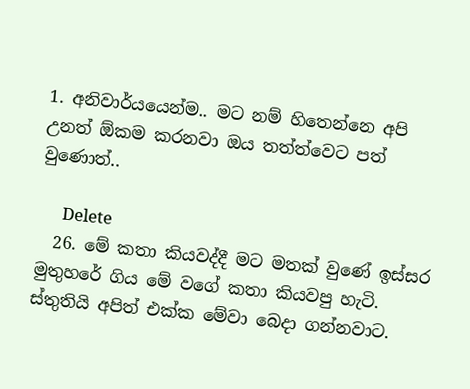1. අනිවාර්යයෙන්ම.. මට නම් හිතෙන්නෙ අපි උනත් ඕකම කරනවා ඔය තත්ත්වෙට පත් වුණොත්..

      Delete
  26. මේ කතා කියවද්දී මට මතක් වුණේ ඉස්සර මුතුහරේ ගිය මේ වගේ කතා කියවපු හැටි. ස්තුතියි අපිත් එක්ක මේවා බෙදා ගන්නවාට.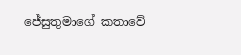ජේසුතුමාගේ කතාවේ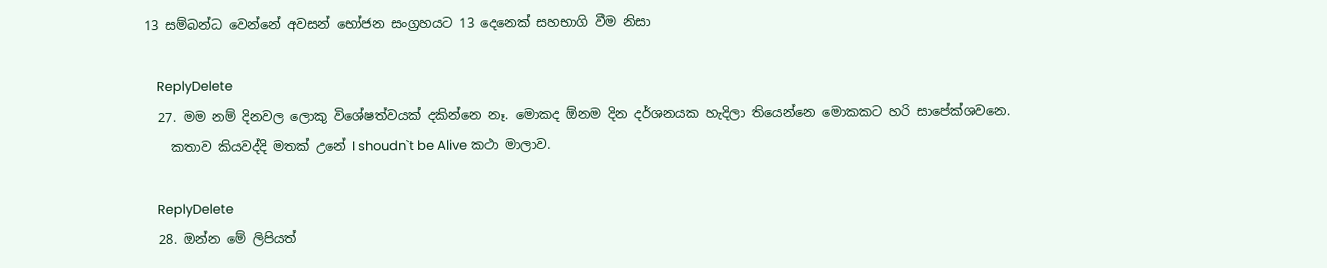13 සම්බන්ධ වෙන්නේ අවසන් භෝජන සංග්‍රහයට 13 දෙනෙක් සහභාගි වීම නිසා

    ReplyDelete
  27. මම නම් දිනවල ලොකු විශේෂත්වයක් දකින්නෙ නෑ. මොකද ඕනම දින දර්ශනයක හැදිලා තියෙන්නෙ මොකකට හරි සාපේක්ශවනෙ.
    කතාව කියවද්දි මතක් උනේ I shoudn`t be Alive කථා මාලාව.

    ReplyDelete
  28. ඔන්න මේ ලිපියත්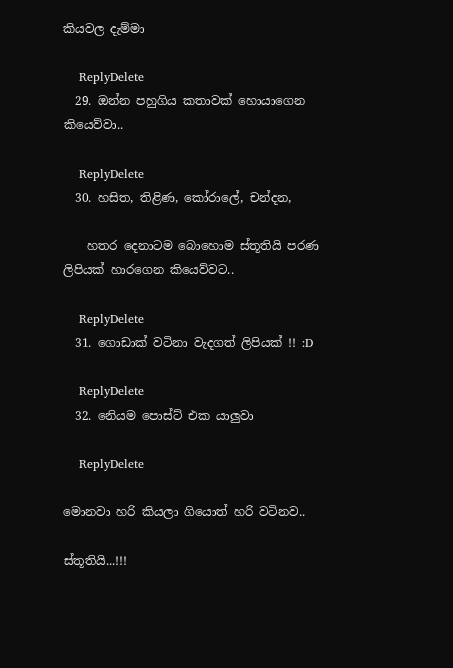කියවල දැම්මා

    ReplyDelete
  29. ඔන්න පහුගිය කතාවක් හොයාගෙන කියෙව්වා..

    ReplyDelete
  30. හසිත, තිළිණ, කෝරාලේ, චන්දන,

    හතර දෙනාටම බොහොම ස්තූතියි පරණ ලිපියක් හාරගෙන කියෙව්වට..

    ReplyDelete
  31. ගොඩාක් වටිනා වැදගත් ලිපියක් !! :D

    ReplyDelete
  32. නෙියම පොස්ට් එක යාලුවා

    ReplyDelete

මොනවා හරි කියලා ගියොත් හරි වටිනව..

ස්තූතියි...!!!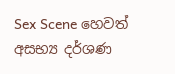Sex Scene හෙවත් අසභ්‍ය‍ දර්ශණ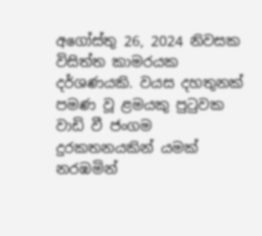අගෝස්තු 26, 2024 නිවසක විසිත්ත කාමරයක දර්ශණයකි. වයස දහතුනක් පමණ වූ ළමයකු පුටුවක වාඩි වී ජංගම දුරකතනයකින් යමක් නරඹමින්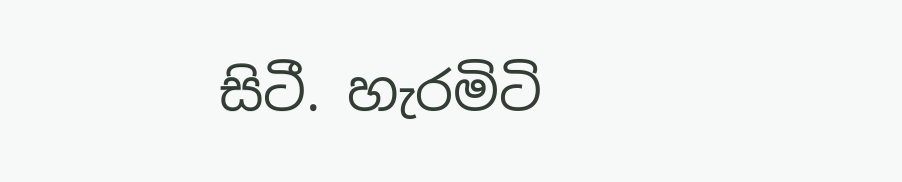සිටී. හැරමිටි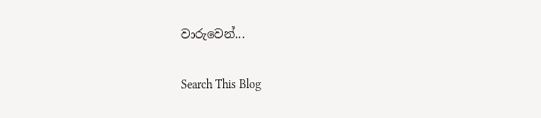වාරුවෙන්...

Search This Blog